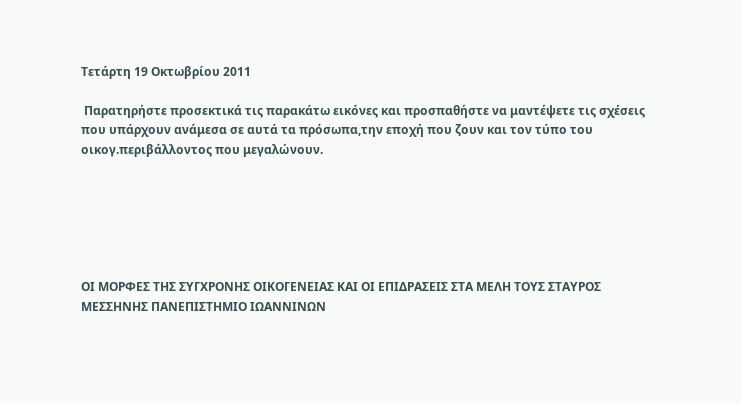Τετάρτη 19 Οκτωβρίου 2011

 Παρατηρήστε προσεκτικά τις παρακάτω εικόνες και προσπαθήστε να μαντέψετε τις σχέσεις που υπάρχουν ανάμεσα σε αυτά τα πρόσωπα,την εποχή που ζουν και τον τύπο του οικογ.περιβάλλοντος που μεγαλώνουν.






ΟΙ ΜΟΡΦΕΣ ΤΗΣ ΣΥΓΧΡΟΝΗΣ ΟΙΚΟΓΕΝΕΙΑΣ ΚΑΙ ΟΙ ΕΠΙΔΡΑΣΕΙΣ ΣΤΑ ΜΕΛΗ ΤΟΥΣ ΣΤΑΥΡΟΣ ΜΕΣΣΗΝΗΣ ΠΑΝΕΠΙΣΤΗΜΙΟ ΙΩΑΝΝΙΝΩΝ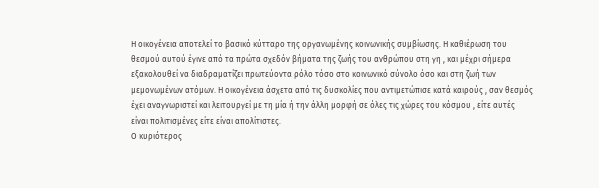Η οικογένεια αποτελεί το βασικό κύτταρο της οργανωμένης κοινωνικής συμβίωσης. Η καθιέρωση του θεσμού αυτού έγινε από τα πρώτα σχεδόν βήματα της ζωής του ανθρώπου στη γη , και μέχρι σήμερα εξακολουθεί να διαδραματίζει πρωτεύοντα ρόλο τόσο στο κοινωνικό σύνολο όσο και στη ζωή των μεμονωμένων ατόμων. Η οικογένεια άσχετα από τις δυσκολίες που αντιμετώπισε κατά καιρούς , σαν θεσμός έχει αναγνωριστεί και λειτουργεί με τη μία ή την άλλη μορφή σε όλες τις χώρες του κόσμου , είτε αυτές είναι πολιτισμένες είτε είναι απολίτιστες.
Ο κυριότερος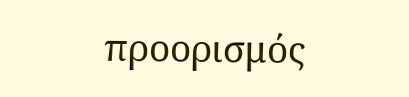προορισμός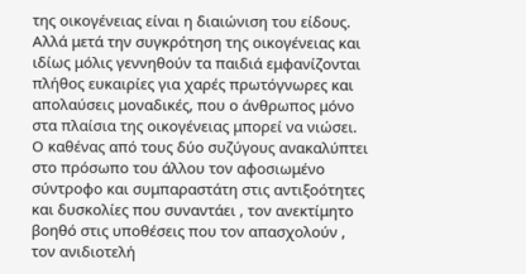της οικογένειας είναι η διαιώνιση του είδους. Αλλά μετά την συγκρότηση της οικογένειας και ιδίως μόλις γεννηθούν τα παιδιά εμφανίζονται πλήθος ευκαιρίες για χαρές πρωτόγνωρες και απολαύσεις μοναδικές, που ο άνθρωπος μόνο στα πλαίσια της οικογένειας μπορεί να νιώσει.
Ο καθένας από τους δύο συζύγους ανακαλύπτει στο πρόσωπο του άλλου τον αφοσιωμένο σύντροφο και συμπαραστάτη στις αντιξοότητες και δυσκολίες που συναντάει , τον ανεκτίμητο βοηθό στις υποθέσεις που τον απασχολούν , τον ανιδιοτελή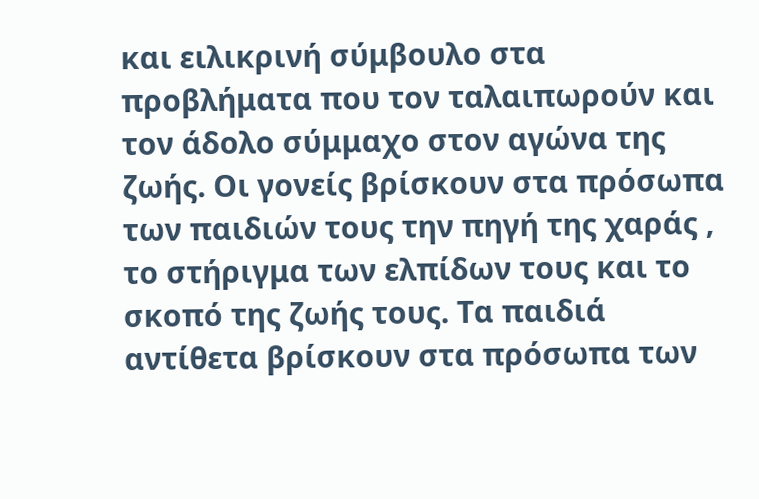και ειλικρινή σύμβουλο στα προβλήματα που τον ταλαιπωρούν και τον άδολο σύμμαχο στον αγώνα της ζωής. Οι γονείς βρίσκουν στα πρόσωπα των παιδιών τους την πηγή της χαράς , το στήριγμα των ελπίδων τους και το σκοπό της ζωής τους. Τα παιδιά αντίθετα βρίσκουν στα πρόσωπα των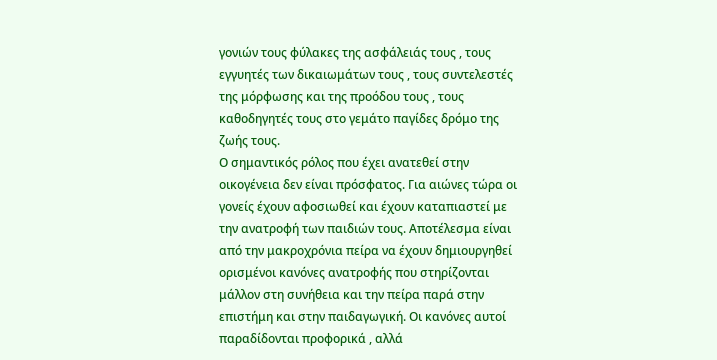γονιών τους φύλακες της ασφάλειάς τους , τους εγγυητές των δικαιωμάτων τους , τους συντελεστές της μόρφωσης και της προόδου τους , τους καθοδηγητές τους στο γεμάτο παγίδες δρόμο της ζωής τους.
Ο σημαντικός ρόλος που έχει ανατεθεί στην οικογένεια δεν είναι πρόσφατος. Για αιώνες τώρα οι γονείς έχουν αφοσιωθεί και έχουν καταπιαστεί με την ανατροφή των παιδιών τους. Αποτέλεσμα είναι από την μακροχρόνια πείρα να έχουν δημιουργηθεί ορισμένοι κανόνες ανατροφής που στηρίζονται μάλλον στη συνήθεια και την πείρα παρά στην επιστήμη και στην παιδαγωγική. Οι κανόνες αυτοί παραδίδονται προφορικά , αλλά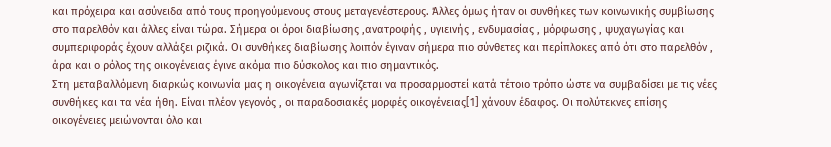και πρόχειρα και ασύνειδα από τους προηγούμενους στους μεταγενέστερους. Άλλες όμως ήταν οι συνθήκες των κοινωνικής συμβίωσης στο παρελθόν και άλλες είναι τώρα. Σήμερα οι όροι διαβίωσης ,ανατροφής , υγιεινής , ενδυμασίας , μόρφωσης , ψυχαγωγίας και συμπεριφοράς έχουν αλλάξει ριζικά. Οι συνθήκες διαβίωσης λοιπόν έγιναν σήμερα πιο σύνθετες και περίπλοκες από ότι στο παρελθόν , άρα και ο ρόλος της οικογένειας έγινε ακόμα πιο δύσκολος και πιο σημαντικός.
Στη μεταβαλλόμενη διαρκώς κοινωνία μας η οικογένεια αγωνίζεται να προσαρμοστεί κατά τέτοιο τρόπο ώστε να συμβαδίσει με τις νέες συνθήκες και τα νέα ήθη. Είναι πλέον γεγονός , οι παραδοσιακές μορφές οικογένειας[1] χάνουν έδαφος. Οι πολύτεκνες επίσης οικογένειες μειώνονται όλο και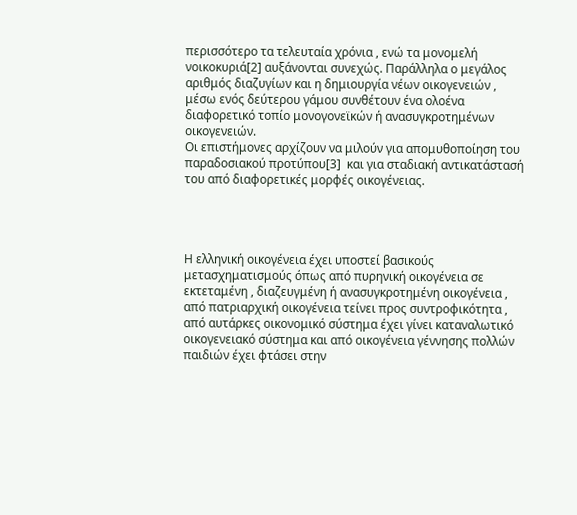περισσότερο τα τελευταία χρόνια , ενώ τα μονομελή νοικοκυριά[2] αυξάνονται συνεχώς. Παράλληλα ο μεγάλος αριθμός διαζυγίων και η δημιουργία νέων οικογενειών , μέσω ενός δεύτερου γάμου συνθέτουν ένα ολοένα διαφορετικό τοπίο μονογονεϊκών ή ανασυγκροτημένων οικογενειών.
Οι επιστήμονες αρχίζουν να μιλούν για απομυθοποίηση του παραδοσιακού προτύπου[3]  και για σταδιακή αντικατάστασή του από διαφορετικές μορφές οικογένειας.




Η ελληνική οικογένεια έχει υποστεί βασικούς μετασχηματισμούς όπως από πυρηνική οικογένεια σε εκτεταμένη , διαζευγμένη ή ανασυγκροτημένη οικογένεια , από πατριαρχική οικογένεια τείνει προς συντροφικότητα , από αυτάρκες οικονομικό σύστημα έχει γίνει καταναλωτικό οικογενειακό σύστημα και από οικογένεια γέννησης πολλών παιδιών έχει φτάσει στην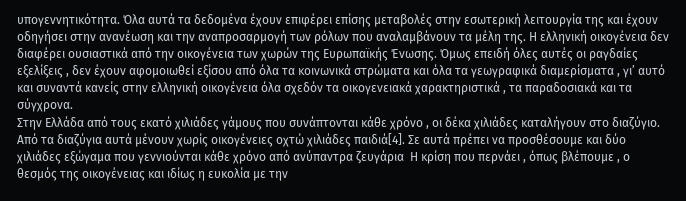υπογεννητικότητα. Όλα αυτά τα δεδομένα έχουν επιφέρει επίσης μεταβολές στην εσωτερική λειτουργία της και έχουν οδηγήσει στην ανανέωση και την αναπροσαρμογή των ρόλων που αναλαμβάνουν τα μέλη της. Η ελληνική οικογένεια δεν διαφέρει ουσιαστικά από την οικογένεια των χωρών της Ευρωπαϊκής Ένωσης. Όμως επειδή όλες αυτές οι ραγδαίες εξελίξεις , δεν έχουν αφομοιωθεί εξίσου από όλα τα κοινωνικά στρώματα και όλα τα γεωγραφικά διαμερίσματα , γι’ αυτό και συναντά κανείς στην ελληνική οικογένεια όλα σχεδόν τα οικογενειακά χαρακτηριστικά , τα παραδοσιακά και τα σύγχρονα.
Στην Ελλάδα από τους εκατό χιλιάδες γάμους που συνάπτονται κάθε χρόνο , οι δέκα χιλιάδες καταλήγουν στο διαζύγιο. Από τα διαζύγια αυτά μένουν χωρίς οικογένειες οχτώ χιλιάδες παιδιά[4]. Σε αυτά πρέπει να προσθέσουμε και δύο χιλιάδες εξώγαμα που γεννιούνται κάθε χρόνο από ανύπαντρα ζευγάρια  Η κρίση που περνάει , όπως βλέπουμε , ο θεσμός της οικογένειας και ιδίως η ευκολία με την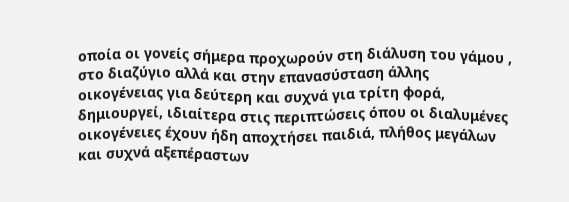οποία οι γονείς σήμερα προχωρούν στη διάλυση του γάμου , στο διαζύγιο αλλά και στην επανασύσταση άλλης οικογένειας για δεύτερη και συχνά για τρίτη φορά, δημιουργεί, ιδιαίτερα στις περιπτώσεις όπου οι διαλυμένες οικογένειες έχουν ήδη αποχτήσει παιδιά, πλήθος μεγάλων και συχνά αξεπέραστων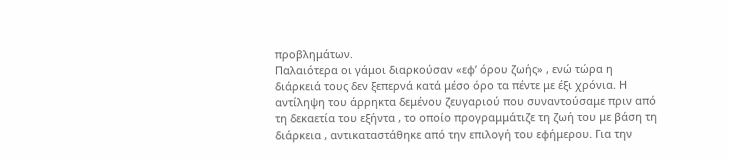προβλημάτων.
Παλαιότερα οι γάμοι διαρκούσαν «εφ’ όρου ζωής» , ενώ τώρα η διάρκειά τους δεν ξεπερνά κατά μέσο όρο τα πέντε με έξι χρόνια. Η αντίληψη του άρρηκτα δεμένου ζευγαριού που συναντούσαμε πριν από τη δεκαετία του εξήντα , το οποίο προγραμμάτιζε τη ζωή του με βάση τη διάρκεια , αντικαταστάθηκε από την επιλογή του εφήμερου. Για την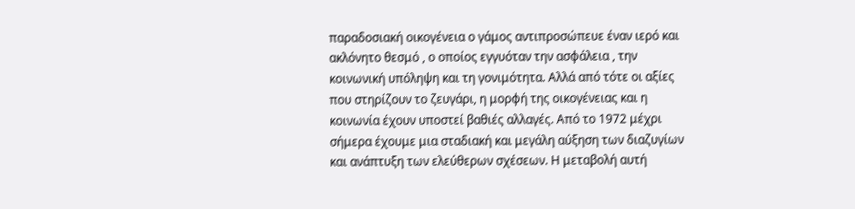παραδοσιακή οικογένεια ο γάμος αντιπροσώπευε έναν ιερό και ακλόνητο θεσμό , ο οποίος εγγυόταν την ασφάλεια , την κοινωνική υπόληψη και τη γονιμότητα. Αλλά από τότε οι αξίες που στηρίζουν το ζευγάρι, η μορφή της οικογένειας και η κοινωνία έχουν υποστεί βαθιές αλλαγές. Από το 1972 μέχρι σήμερα έχουμε μια σταδιακή και μεγάλη αύξηση των διαζυγίων και ανάπτυξη των ελεύθερων σχέσεων. Η μεταβολή αυτή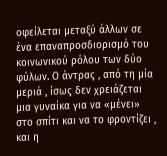οφείλεται μεταξύ άλλων σε ένα επαναπροσδιορισμό του κοινωνικού ρόλου των δύο φύλων. Ο άντρας , από τη μία μεριά , ίσως δεν χρειάζεται μια γυναίκα για να «μένει» στο σπίτι και να το φροντίζει , και η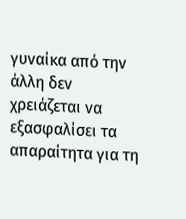γυναίκα από την άλλη δεν χρειάζεται να εξασφαλίσει τα απαραίτητα για τη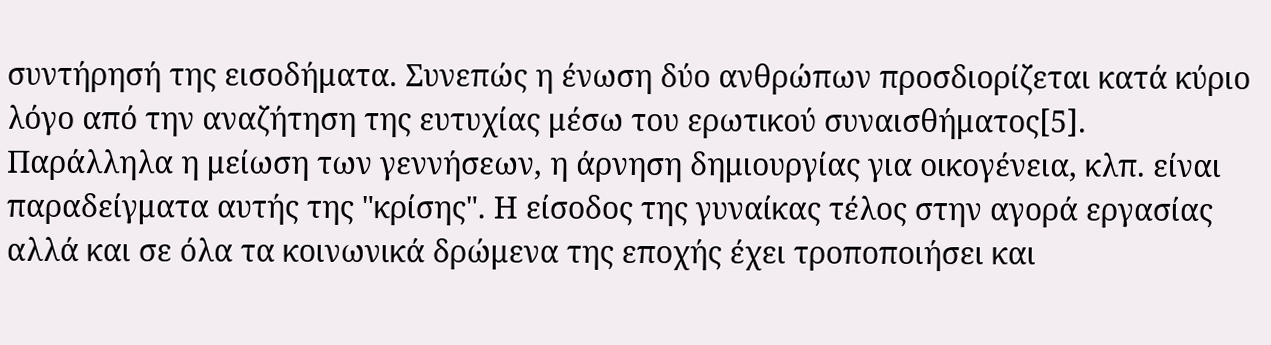συντήρησή της εισοδήματα. Συνεπώς η ένωση δύο ανθρώπων προσδιορίζεται κατά κύριο λόγο από την αναζήτηση της ευτυχίας μέσω του ερωτικού συναισθήματος[5].
Παράλληλα η μείωση των γεννήσεων, η άρνηση δημιουργίας για οικογένεια, κλπ. είναι παραδείγματα αυτής της "κρίσης". Η είσοδος της γυναίκας τέλος στην αγορά εργασίας αλλά και σε όλα τα κοινωνικά δρώμενα της εποχής έχει τροποποιήσει και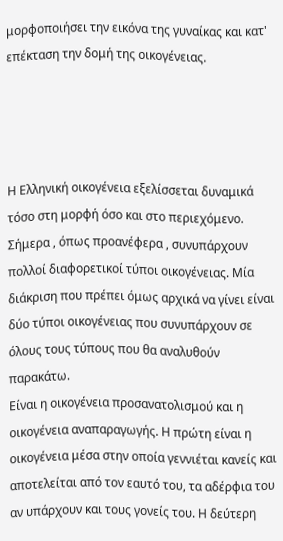μορφοποιήσει την εικόνα της γυναίκας και κατ' επέκταση την δομή της οικογένειας.




Η Ελληνική οικογένεια εξελίσσεται δυναμικά τόσο στη μορφή όσο και στο περιεχόμενο. Σήμερα , όπως προανέφερα , συνυπάρχουν πολλοί διαφορετικοί τύποι οικογένειας. Μία διάκριση που πρέπει όμως αρχικά να γίνει είναι δύο τύποι οικογένειας που συνυπάρχουν σε όλους τους τύπους που θα αναλυθούν παρακάτω.
Είναι η οικογένεια προσανατολισμού και η οικογένεια αναπαραγωγής. Η πρώτη είναι η οικογένεια μέσα στην οποία γεννιέται κανείς και αποτελείται από τον εαυτό του, τα αδέρφια του αν υπάρχουν και τους γονείς του. Η δεύτερη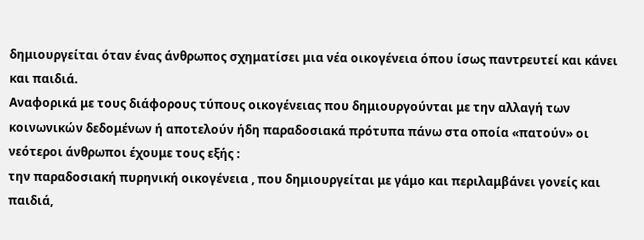δημιουργείται όταν ένας άνθρωπος σχηματίσει μια νέα οικογένεια όπου ίσως παντρευτεί και κάνει και παιδιά.
Αναφορικά με τους διάφορους τύπους οικογένειας που δημιουργούνται με την αλλαγή των κοινωνικών δεδομένων ή αποτελούν ήδη παραδοσιακά πρότυπα πάνω στα οποία «πατούν» οι νεότεροι άνθρωποι έχουμε τους εξής :
την παραδοσιακή πυρηνική οικογένεια , που δημιουργείται με γάμο και περιλαμβάνει γονείς και παιδιά,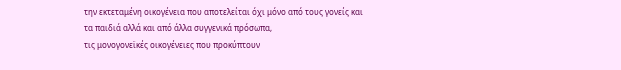την εκτεταμένη οικογένεια που αποτελείται όχι μόνο από τους γονείς και τα παιδιά αλλά και από άλλα συγγενικά πρόσωπα,
τις μονογονεϊκές οικογένειες που προκύπτουν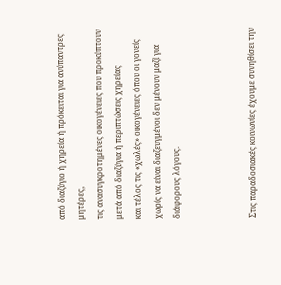από διαζύγιο ή χηρεία ή πρόκειται για ανύπαντρες μητέρες,
τις ανασυγκροτημένες οικογένειες που προκύπτουν μετά από διαζύγια ή περιπτώσεις χηρείας
και τέλος τις «χωλές» οικογένειες όπου οι γονείς χωρίς να είναι διαζευγμένοι δεν μένουν μαζί για διάφορους λόγους.



Στις παραδοσιακές κοινωνίες έχουμε συνηθίσει την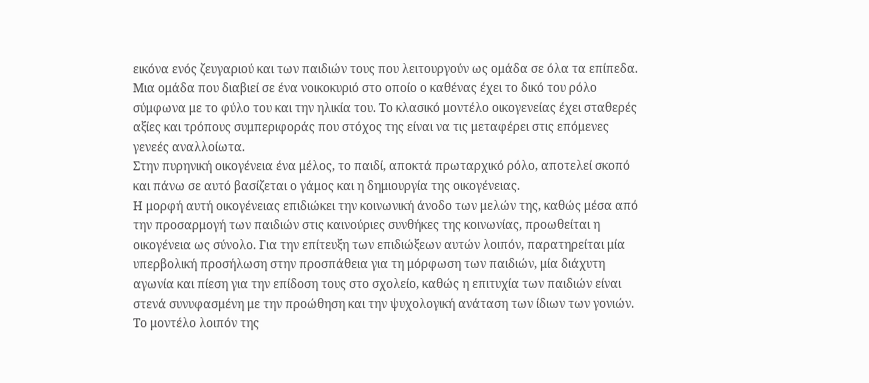εικόνα ενός ζευγαριού και των παιδιών τους που λειτουργούν ως ομάδα σε όλα τα επίπεδα. Μια ομάδα που διαβιεί σε ένα νοικοκυριό στο οποίο ο καθένας έχει το δικό του ρόλο σύμφωνα με το φύλο του και την ηλικία του. Το κλασικό μοντέλο οικογενείας έχει σταθερές αξίες και τρόπους συμπεριφοράς που στόχος της είναι να τις μεταφέρει στις επόμενες γενεές αναλλοίωτα.
Στην πυρηνική οικογένεια ένα μέλος, το παιδί, αποκτά πρωταρχικό ρόλο, αποτελεί σκοπό και πάνω σε αυτό βασίζεται ο γάμος και η δημιουργία της οικογένειας.
Η μορφή αυτή οικογένειας επιδιώκει την κοινωνική άνοδο των μελών της, καθώς μέσα από την προσαρμογή των παιδιών στις καινούριες συνθήκες της κοινωνίας, προωθείται η οικογένεια ως σύνολο. Για την επίτευξη των επιδιώξεων αυτών λοιπόν, παρατηρείται μία υπερβολική προσήλωση στην προσπάθεια για τη μόρφωση των παιδιών, μία διάχυτη αγωνία και πίεση για την επίδοση τους στο σχολείο, καθώς η επιτυχία των παιδιών είναι στενά συνυφασμένη με την προώθηση και την ψυχολογική ανάταση των ίδιων των γονιών.
Το μοντέλο λοιπόν της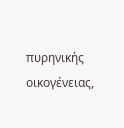πυρηνικής οικογένειας,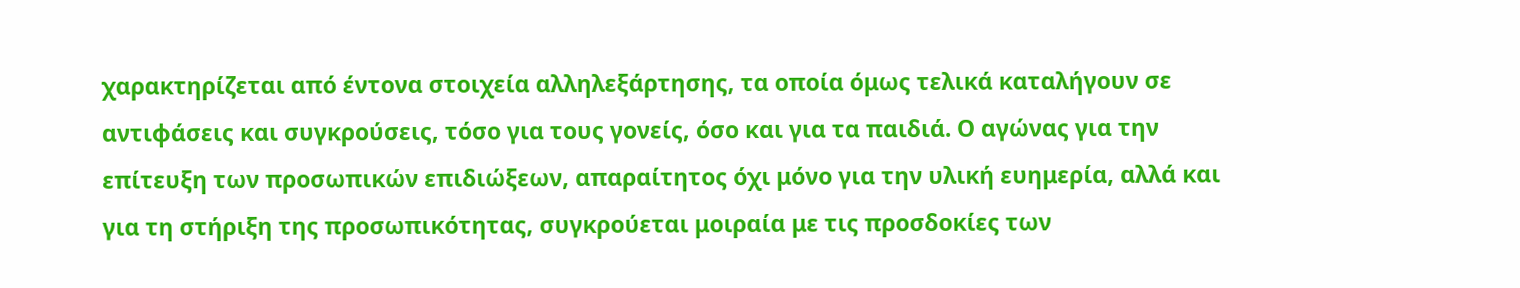χαρακτηρίζεται από έντονα στοιχεία αλληλεξάρτησης, τα οποία όμως τελικά καταλήγουν σε αντιφάσεις και συγκρούσεις, τόσο για τους γονείς, όσο και για τα παιδιά. Ο αγώνας για την επίτευξη των προσωπικών επιδιώξεων, απαραίτητος όχι μόνο για την υλική ευημερία, αλλά και για τη στήριξη της προσωπικότητας, συγκρούεται μοιραία με τις προσδοκίες των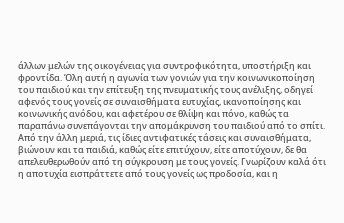άλλων μελών της οικογένειας για συντροφικότητα, υποστήριξη και φροντίδα. Όλη αυτή η αγωνία των γονιών για την κοινωνικοποίηση του παιδιού και την επίτευξη της πνευματικής τους ανέλιξης, οδηγεί αφενός τους γονείς σε συναισθήματα ευτυχίας, ικανοποίησης και κοινωνικής ανόδου, και αφετέρου σε θλίψη και πόνο, καθώς τα παραπάνω συνεπάγονται την απομάκρυνση του παιδιού από το σπίτι.
Από την άλλη μεριά, τις ίδιες αντιφατικές τάσεις και συναισθήματα, βιώνουν και τα παιδιά, καθώς είτε επιτύχουν, είτε αποτύχουν, δε θα απελευθερωθούν από τη σύγκρουση με τους γονείς. Γνωρίζουν καλά ότι η αποτυχία εισπράττετε από τους γονείς ως προδοσία, και η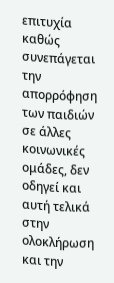επιτυχία καθώς συνεπάγεται την απορρόφηση των παιδιών σε άλλες κοινωνικές ομάδες, δεν οδηγεί και αυτή τελικά στην ολοκλήρωση και την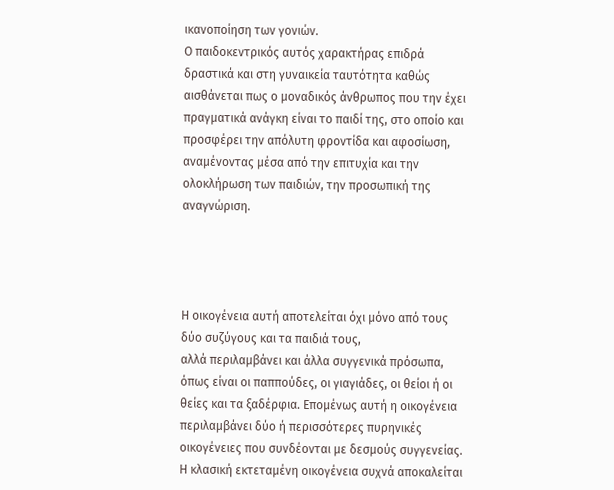ικανοποίηση των γονιών.
Ο παιδοκεντρικός αυτός χαρακτήρας επιδρά δραστικά και στη γυναικεία ταυτότητα καθώς αισθάνεται πως ο μοναδικός άνθρωπος που την έχει πραγματικά ανάγκη είναι το παιδί της, στο οποίο και προσφέρει την απόλυτη φροντίδα και αφοσίωση, αναμένοντας μέσα από την επιτυχία και την ολοκλήρωση των παιδιών, την προσωπική της αναγνώριση.




Η οικογένεια αυτή αποτελείται όχι μόνο από τους δύο συζύγους και τα παιδιά τους,
αλλά περιλαμβάνει και άλλα συγγενικά πρόσωπα, όπως είναι οι παππούδες, οι γιαγιάδες, οι θείοι ή οι θείες και τα ξαδέρφια. Επομένως αυτή η οικογένεια περιλαμβάνει δύο ή περισσότερες πυρηνικές οικογένειες που συνδέονται με δεσμούς συγγενείας. Η κλασική εκτεταμένη οικογένεια συχνά αποκαλείται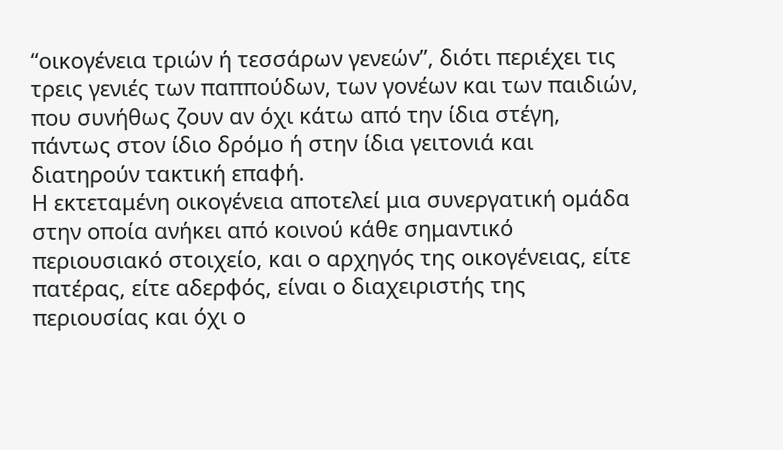“οικογένεια τριών ή τεσσάρων γενεών”, διότι περιέχει τις τρεις γενιές των παππούδων, των γονέων και των παιδιών, που συνήθως ζουν αν όχι κάτω από την ίδια στέγη, πάντως στον ίδιο δρόμο ή στην ίδια γειτονιά και διατηρούν τακτική επαφή.
Η εκτεταμένη οικογένεια αποτελεί μια συνεργατική ομάδα στην οποία ανήκει από κοινού κάθε σημαντικό περιουσιακό στοιχείο, και ο αρχηγός της οικογένειας, είτε πατέρας, είτε αδερφός, είναι ο διαχειριστής της περιουσίας και όχι ο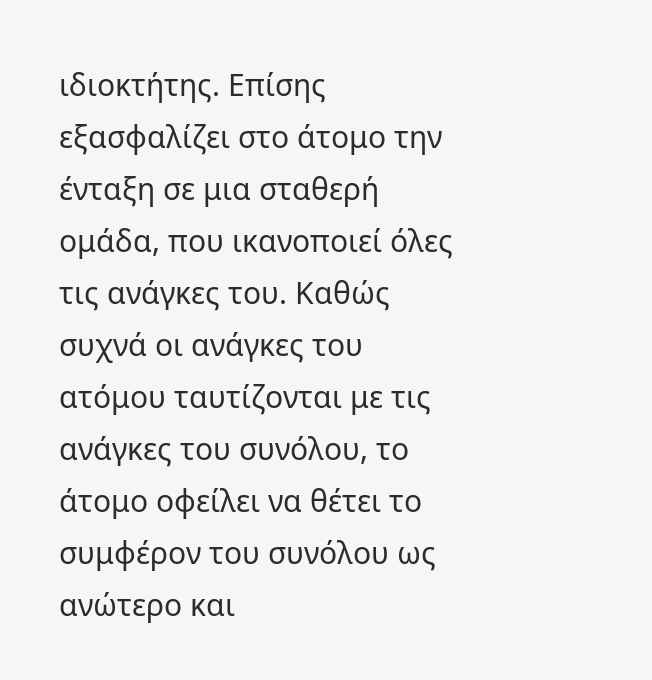ιδιοκτήτης. Επίσης εξασφαλίζει στο άτομο την ένταξη σε μια σταθερή ομάδα, που ικανοποιεί όλες τις ανάγκες του. Καθώς συχνά οι ανάγκες του ατόμου ταυτίζονται με τις ανάγκες του συνόλου, το άτομο οφείλει να θέτει το συμφέρον του συνόλου ως ανώτερο και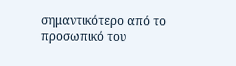σημαντικότερο από το προσωπικό του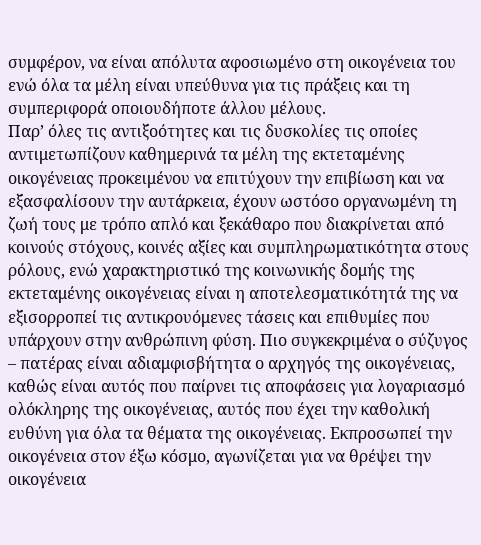συμφέρον, να είναι απόλυτα αφοσιωμένο στη οικογένεια του ενώ όλα τα μέλη είναι υπεύθυνα για τις πράξεις και τη συμπεριφορά οποιουδήποτε άλλου μέλους.
Παρ’ όλες τις αντιξοότητες και τις δυσκολίες τις οποίες αντιμετωπίζουν καθημερινά τα μέλη της εκτεταμένης οικογένειας προκειμένου να επιτύχουν την επιβίωση και να εξασφαλίσουν την αυτάρκεια, έχουν ωστόσο οργανωμένη τη ζωή τους με τρόπο απλό και ξεκάθαρο που διακρίνεται από κοινούς στόχους, κοινές αξίες και συμπληρωματικότητα στους ρόλους, ενώ χαρακτηριστικό της κοινωνικής δομής της εκτεταμένης οικογένειας είναι η αποτελεσματικότητά της να εξισορροπεί τις αντικρουόμενες τάσεις και επιθυμίες που υπάρχουν στην ανθρώπινη φύση. Πιο συγκεκριμένα ο σύζυγος – πατέρας είναι αδιαμφισβήτητα ο αρχηγός της οικογένειας, καθώς είναι αυτός που παίρνει τις αποφάσεις για λογαριασμό ολόκληρης της οικογένειας, αυτός που έχει την καθολική ευθύνη για όλα τα θέματα της οικογένειας. Εκπροσωπεί την οικογένεια στον έξω κόσμο, αγωνίζεται για να θρέψει την οικογένεια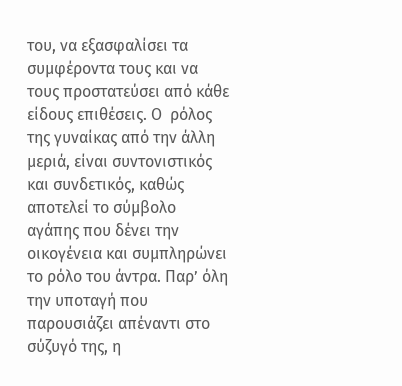του, να εξασφαλίσει τα συμφέροντα τους και να τους προστατεύσει από κάθε είδους επιθέσεις. Ο  ρόλος της γυναίκας από την άλλη μεριά, είναι συντονιστικός και συνδετικός, καθώς αποτελεί το σύμβολο αγάπης που δένει την οικογένεια και συμπληρώνει το ρόλο του άντρα. Παρ’ όλη την υποταγή που παρουσιάζει απέναντι στο σύζυγό της, η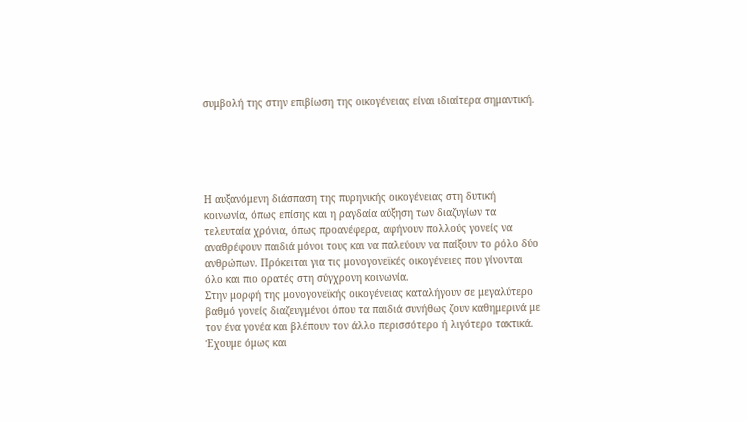συμβολή της στην επιβίωση της οικογένειας είναι ιδιαίτερα σημαντική.





Η αυξανόμενη διάσπαση της πυρηνικής οικογένειας στη δυτική κοινωνία, όπως επίσης και η ραγδαία αύξηση των διαζυγίων τα τελευταία χρόνια, όπως προανέφερα, αφήνουν πολλούς γονείς να αναθρέφουν παιδιά μόνοι τους και να παλεύουν να παίξουν το ρόλο δύο ανθρώπων. Πρόκειται για τις μονογονεϊκές οικογένειες που γίνονται όλο και πιο ορατές στη σύγχρονη κοινωνία.
Στην μορφή της μονογονεϊκής οικογένειας καταλήγουν σε μεγαλύτερο βαθμό γονείς διαζευγμένοι όπου τα παιδιά συνήθως ζουν καθημερινά με τον ένα γονέα και βλέπουν τον άλλο περισσότερο ή λιγότερο τακτικά.
Έχουμε όμως και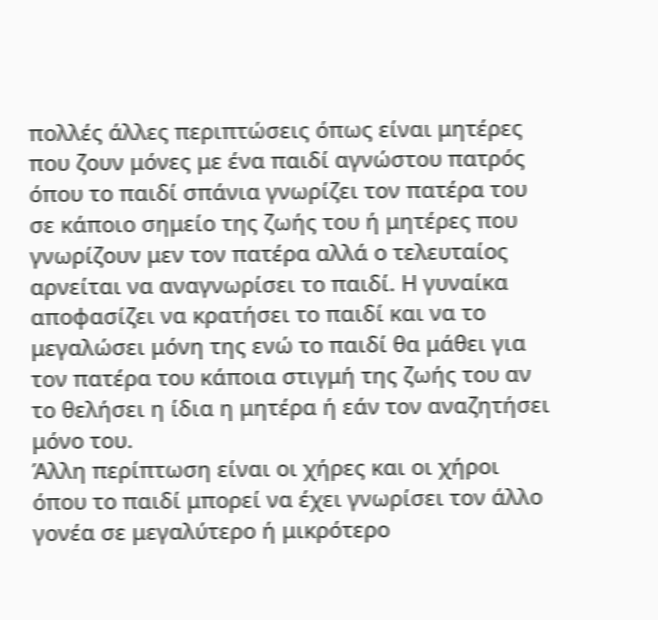πολλές άλλες περιπτώσεις όπως είναι μητέρες που ζουν μόνες με ένα παιδί αγνώστου πατρός όπου το παιδί σπάνια γνωρίζει τον πατέρα του σε κάποιο σημείο της ζωής του ή μητέρες που γνωρίζουν μεν τον πατέρα αλλά ο τελευταίος αρνείται να αναγνωρίσει το παιδί. Η γυναίκα αποφασίζει να κρατήσει το παιδί και να το μεγαλώσει μόνη της ενώ το παιδί θα μάθει για τον πατέρα του κάποια στιγμή της ζωής του αν το θελήσει η ίδια η μητέρα ή εάν τον αναζητήσει μόνο του.
Άλλη περίπτωση είναι οι χήρες και οι χήροι όπου το παιδί μπορεί να έχει γνωρίσει τον άλλο γονέα σε μεγαλύτερο ή μικρότερο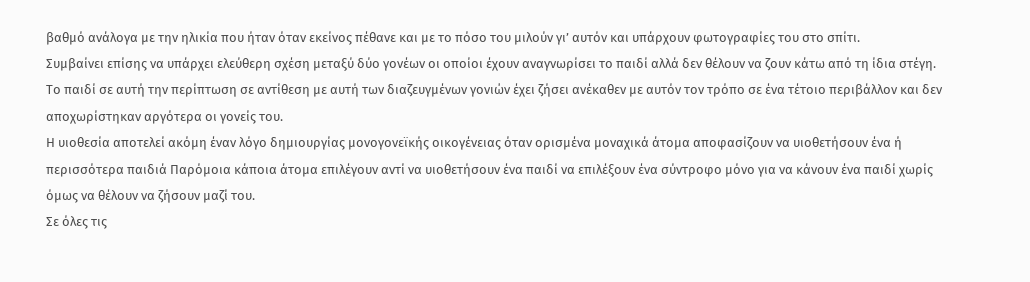βαθμό ανάλογα με την ηλικία που ήταν όταν εκείνος πέθανε και με το πόσο του μιλούν γι’ αυτόν και υπάρχουν φωτογραφίες του στο σπίτι.
Συμβαίνει επίσης να υπάρχει ελεύθερη σχέση μεταξύ δύο γονέων οι οποίοι έχουν αναγνωρίσει το παιδί αλλά δεν θέλουν να ζουν κάτω από τη ίδια στέγη. Το παιδί σε αυτή την περίπτωση σε αντίθεση με αυτή των διαζευγμένων γονιών έχει ζήσει ανέκαθεν με αυτόν τον τρόπο σε ένα τέτοιο περιβάλλον και δεν αποχωρίστηκαν αργότερα οι γονείς του.
Η υιοθεσία αποτελεί ακόμη έναν λόγο δημιουργίας μονογονεϊκής οικογένειας όταν ορισμένα μοναχικά άτομα αποφασίζουν να υιοθετήσουν ένα ή περισσότερα παιδιά Παρόμοια κάποια άτομα επιλέγουν αντί να υιοθετήσουν ένα παιδί να επιλέξουν ένα σύντροφο μόνο για να κάνουν ένα παιδί χωρίς όμως να θέλουν να ζήσουν μαζί του.
Σε όλες τις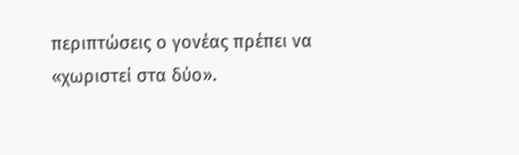περιπτώσεις ο γονέας πρέπει να «χωριστεί στα δύο».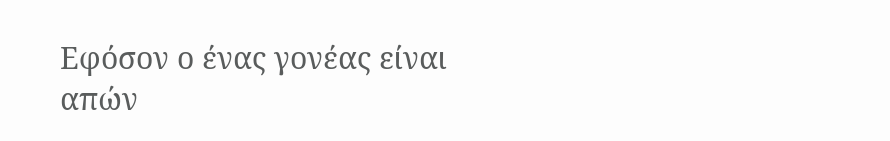Εφόσον ο ένας γονέας είναι απών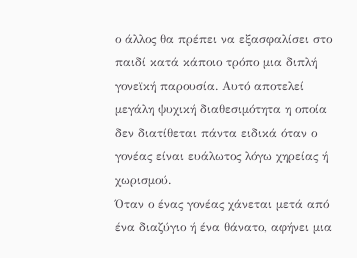ο άλλος θα πρέπει να εξασφαλίσει στο παιδί κατά κάποιο τρόπο μια διπλή γονεϊκή παρουσία. Αυτό αποτελεί μεγάλη ψυχική διαθεσιμότητα η οποία δεν διατίθεται πάντα ειδικά όταν ο γονέας είναι ευάλωτος λόγω χηρείας ή χωρισμού.
Όταν ο ένας γονέας χάνεται μετά από ένα διαζύγιο ή ένα θάνατο, αφήνει μια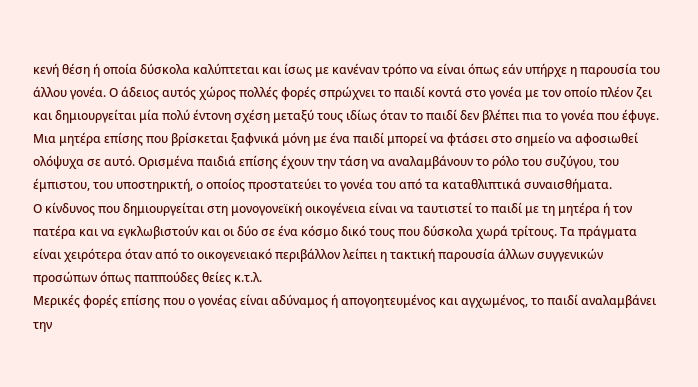κενή θέση ή οποία δύσκολα καλύπτεται και ίσως με κανέναν τρόπο να είναι όπως εάν υπήρχε η παρουσία του άλλου γονέα. Ο άδειος αυτός χώρος πολλές φορές σπρώχνει το παιδί κοντά στο γονέα με τον οποίο πλέον ζει και δημιουργείται μία πολύ έντονη σχέση μεταξύ τους ιδίως όταν το παιδί δεν βλέπει πια το γονέα που έφυγε. Μια μητέρα επίσης που βρίσκεται ξαφνικά μόνη με ένα παιδί μπορεί να φτάσει στο σημείο να αφοσιωθεί ολόψυχα σε αυτό. Ορισμένα παιδιά επίσης έχουν την τάση να αναλαμβάνουν το ρόλο του συζύγου, του έμπιστου, του υποστηρικτή, ο οποίος προστατεύει το γονέα του από τα καταθλιπτικά συναισθήματα.
Ο κίνδυνος που δημιουργείται στη μονογονεϊκή οικογένεια είναι να ταυτιστεί το παιδί με τη μητέρα ή τον πατέρα και να εγκλωβιστούν και οι δύο σε ένα κόσμο δικό τους που δύσκολα χωρά τρίτους. Τα πράγματα είναι χειρότερα όταν από το οικογενειακό περιβάλλον λείπει η τακτική παρουσία άλλων συγγενικών προσώπων όπως παππούδες θείες κ.τ.λ.
Μερικές φορές επίσης που ο γονέας είναι αδύναμος ή απογοητευμένος και αγχωμένος, το παιδί αναλαμβάνει την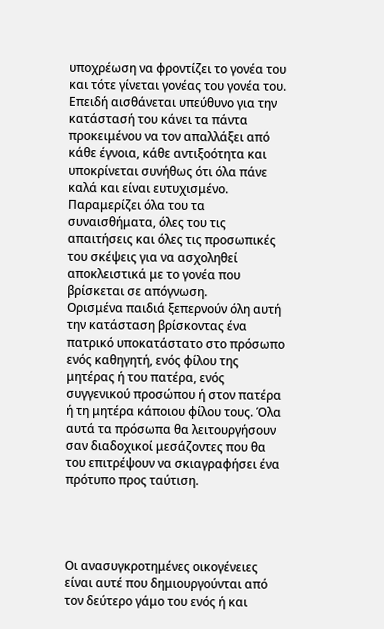υποχρέωση να φροντίζει το γονέα του και τότε γίνεται γονέας του γονέα του. Επειδή αισθάνεται υπεύθυνο για την κατάστασή του κάνει τα πάντα προκειμένου να τον απαλλάξει από κάθε έγνοια, κάθε αντιξοότητα και υποκρίνεται συνήθως ότι όλα πάνε καλά και είναι ευτυχισμένο. Παραμερίζει όλα του τα συναισθήματα, όλες του τις απαιτήσεις και όλες τις προσωπικές του σκέψεις για να ασχοληθεί αποκλειστικά με το γονέα που βρίσκεται σε απόγνωση.
Ορισμένα παιδιά ξεπερνούν όλη αυτή την κατάσταση βρίσκοντας ένα πατρικό υποκατάστατο στο πρόσωπο ενός καθηγητή, ενός φίλου της μητέρας ή του πατέρα, ενός συγγενικού προσώπου ή στον πατέρα ή τη μητέρα κάποιου φίλου τους. Όλα αυτά τα πρόσωπα θα λειτουργήσουν σαν διαδοχικοί μεσάζοντες που θα του επιτρέψουν να σκιαγραφήσει ένα πρότυπο προς ταύτιση.




Οι ανασυγκροτημένες οικογένειες είναι αυτέ που δημιουργούνται από τον δεύτερο γάμο του ενός ή και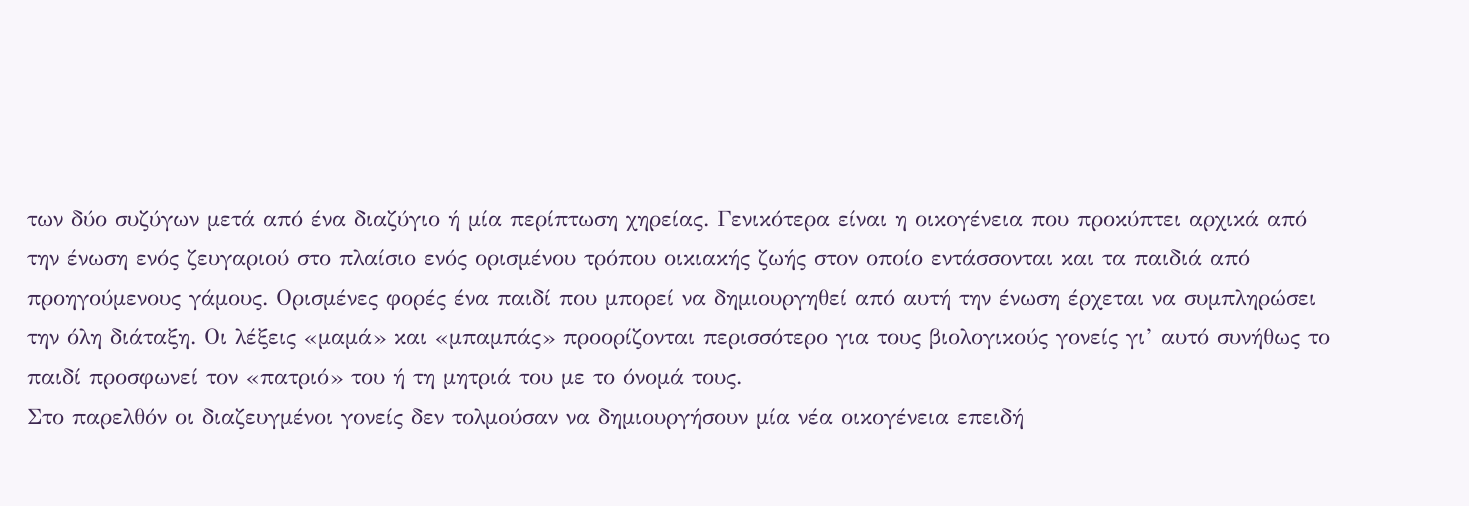των δύο συζύγων μετά από ένα διαζύγιο ή μία περίπτωση χηρείας. Γενικότερα είναι η οικογένεια που προκύπτει αρχικά από την ένωση ενός ζευγαριού στο πλαίσιο ενός ορισμένου τρόπου οικιακής ζωής στον οποίο εντάσσονται και τα παιδιά από προηγούμενους γάμους. Ορισμένες φορές ένα παιδί που μπορεί να δημιουργηθεί από αυτή την ένωση έρχεται να συμπληρώσει την όλη διάταξη. Οι λέξεις «μαμά» και «μπαμπάς» προορίζονται περισσότερο για τους βιολογικούς γονείς γι’ αυτό συνήθως το παιδί προσφωνεί τον «πατριό» του ή τη μητριά του με το όνομά τους.
Στο παρελθόν οι διαζευγμένοι γονείς δεν τολμούσαν να δημιουργήσουν μία νέα οικογένεια επειδή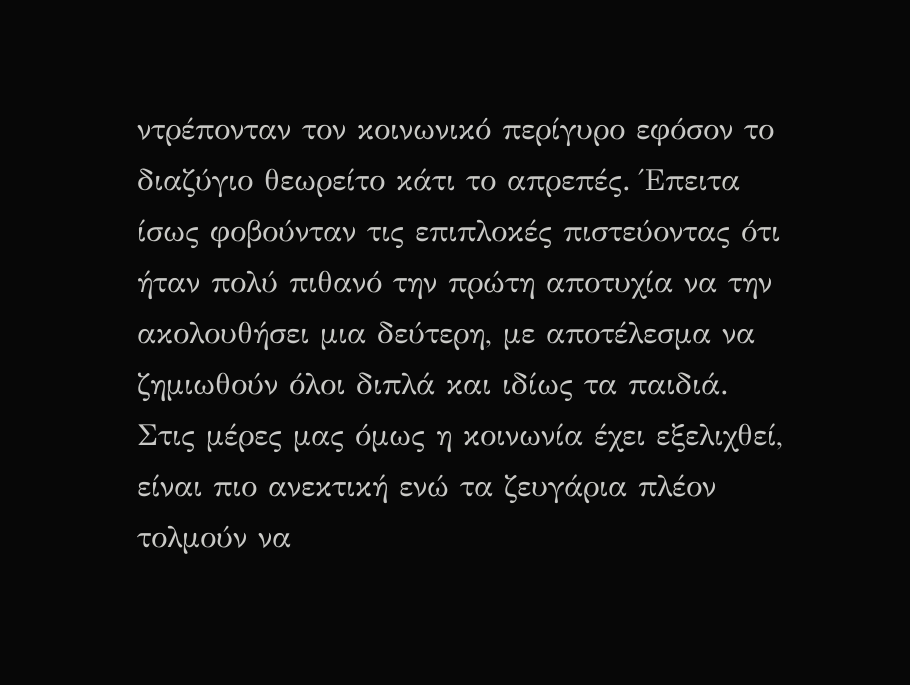ντρέπονταν τον κοινωνικό περίγυρο εφόσον το διαζύγιο θεωρείτο κάτι το απρεπές. Έπειτα ίσως φοβούνταν τις επιπλοκές πιστεύοντας ότι ήταν πολύ πιθανό την πρώτη αποτυχία να την ακολουθήσει μια δεύτερη, με αποτέλεσμα να ζημιωθούν όλοι διπλά και ιδίως τα παιδιά. Στις μέρες μας όμως η κοινωνία έχει εξελιχθεί, είναι πιο ανεκτική ενώ τα ζευγάρια πλέον τολμούν να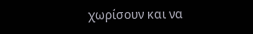χωρίσουν και να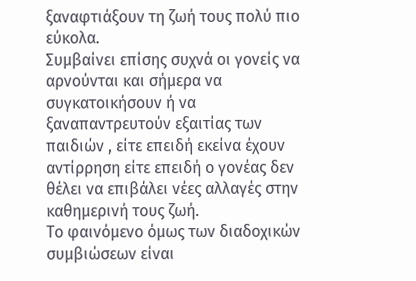ξαναφτιάξουν τη ζωή τους πολύ πιο εύκολα.
Συμβαίνει επίσης συχνά οι γονείς να αρνούνται και σήμερα να συγκατοικήσουν ή να ξαναπαντρευτούν εξαιτίας των παιδιών , είτε επειδή εκείνα έχουν αντίρρηση είτε επειδή ο γονέας δεν θέλει να επιβάλει νέες αλλαγές στην καθημερινή τους ζωή.
Το φαινόμενο όμως των διαδοχικών συμβιώσεων είναι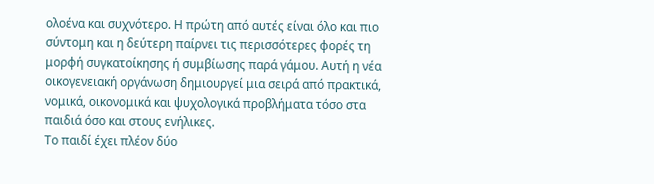ολοένα και συχνότερο. Η πρώτη από αυτές είναι όλο και πιο σύντομη και η δεύτερη παίρνει τις περισσότερες φορές τη μορφή συγκατοίκησης ή συμβίωσης παρά γάμου. Αυτή η νέα οικογενειακή οργάνωση δημιουργεί μια σειρά από πρακτικά, νομικά, οικονομικά και ψυχολογικά προβλήματα τόσο στα παιδιά όσο και στους ενήλικες.
Το παιδί έχει πλέον δύο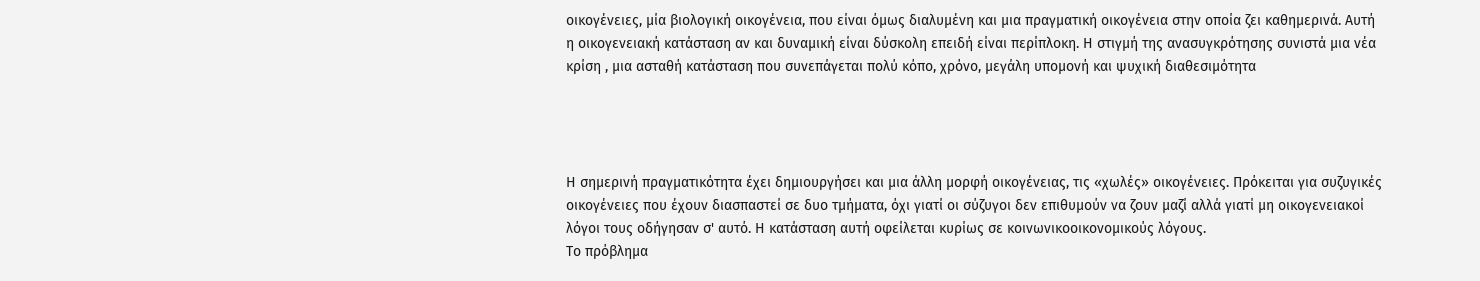οικογένειες, μία βιολογική οικογένεια, που είναι όμως διαλυμένη και μια πραγματική οικογένεια στην οποία ζει καθημερινά. Αυτή η οικογενειακή κατάσταση αν και δυναμική είναι δύσκολη επειδή είναι περίπλοκη. Η στιγμή της ανασυγκρότησης συνιστά μια νέα κρίση , μια ασταθή κατάσταση που συνεπάγεται πολύ κόπο, χρόνο, μεγάλη υπομονή και ψυχική διαθεσιμότητα




Η σημερινή πραγματικότητα έχει δημιουργήσει και μια άλλη μορφή οικογένειας, τις «χωλές» οικογένειες. Πρόκειται για συζυγικές οικογένειες που έχουν διασπαστεί σε δυο τμήματα, όχι γιατί οι σύζυγοι δεν επιθυμούν να ζουν μαζί αλλά γιατί μη οικογενειακοί λόγοι τους οδήγησαν σ' αυτό. Η κατάσταση αυτή οφείλεται κυρίως σε κοινωνικοοικονομικούς λόγους.
Το πρόβλημα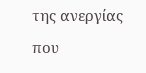της ανεργίας που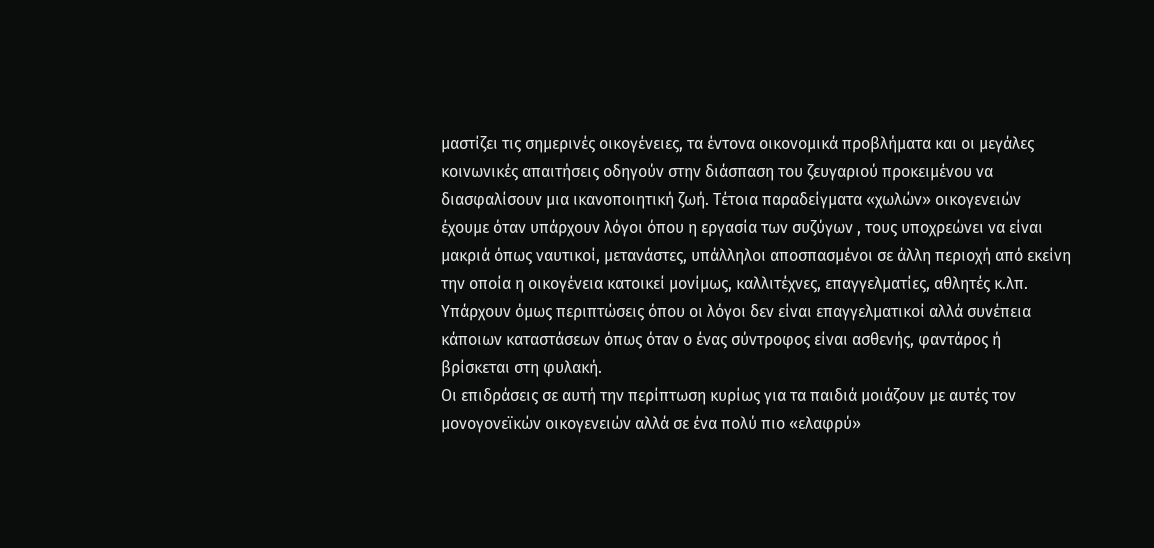μαστίζει τις σημερινές οικογένειες, τα έντονα οικονομικά προβλήματα και οι μεγάλες κοινωνικές απαιτήσεις οδηγούν στην διάσπαση του ζευγαριού προκειμένου να διασφαλίσουν μια ικανοποιητική ζωή. Τέτοια παραδείγματα «χωλών» οικογενειών έχουμε όταν υπάρχουν λόγοι όπου η εργασία των συζύγων , τους υποχρεώνει να είναι μακριά όπως ναυτικοί, μετανάστες, υπάλληλοι αποσπασμένοι σε άλλη περιοχή από εκείνη την οποία η οικογένεια κατοικεί μονίμως, καλλιτέχνες, επαγγελματίες, αθλητές κ.λπ. Υπάρχουν όμως περιπτώσεις όπου οι λόγοι δεν είναι επαγγελματικοί αλλά συνέπεια κάποιων καταστάσεων όπως όταν ο ένας σύντροφος είναι ασθενής, φαντάρος ή βρίσκεται στη φυλακή.
Οι επιδράσεις σε αυτή την περίπτωση κυρίως για τα παιδιά μοιάζουν με αυτές τον μονογονεϊκών οικογενειών αλλά σε ένα πολύ πιο «ελαφρύ»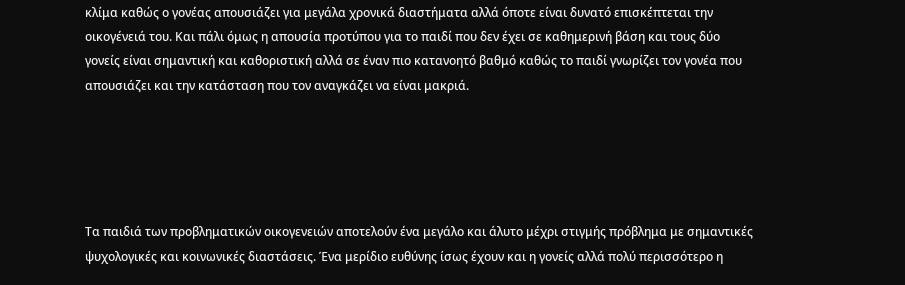κλίμα καθώς ο γονέας απουσιάζει για μεγάλα χρονικά διαστήματα αλλά όποτε είναι δυνατό επισκέπτεται την οικογένειά του. Και πάλι όμως η απουσία προτύπου για το παιδί που δεν έχει σε καθημερινή βάση και τους δύο γονείς είναι σημαντική και καθοριστική αλλά σε έναν πιο κατανοητό βαθμό καθώς το παιδί γνωρίζει τον γονέα που απουσιάζει και την κατάσταση που τον αναγκάζει να είναι μακριά.





Τα παιδιά των προβληματικών οικογενειών αποτελούν ένα μεγάλο και άλυτο μέχρι στιγμής πρόβλημα με σημαντικές ψυχολογικές και κοινωνικές διαστάσεις. Ένα μερίδιο ευθύνης ίσως έχουν και η γονείς αλλά πολύ περισσότερο η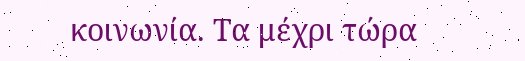κοινωνία. Τα μέχρι τώρα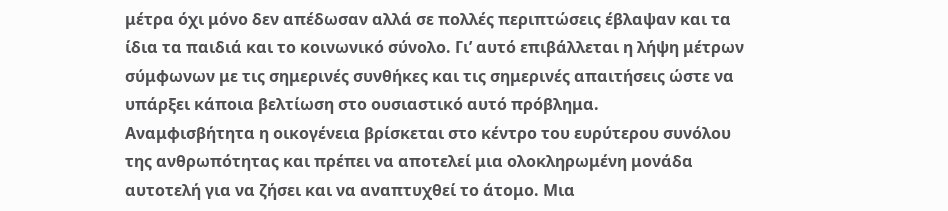μέτρα όχι μόνο δεν απέδωσαν αλλά σε πολλές περιπτώσεις έβλαψαν και τα ίδια τα παιδιά και το κοινωνικό σύνολο. Γι’ αυτό επιβάλλεται η λήψη μέτρων σύμφωνων με τις σημερινές συνθήκες και τις σημερινές απαιτήσεις ώστε να υπάρξει κάποια βελτίωση στο ουσιαστικό αυτό πρόβλημα.
Αναμφισβήτητα η οικογένεια βρίσκεται στο κέντρο του ευρύτερου συνόλου της ανθρωπότητας και πρέπει να αποτελεί μια ολοκληρωμένη μονάδα αυτοτελή για να ζήσει και να αναπτυχθεί το άτομο. Μια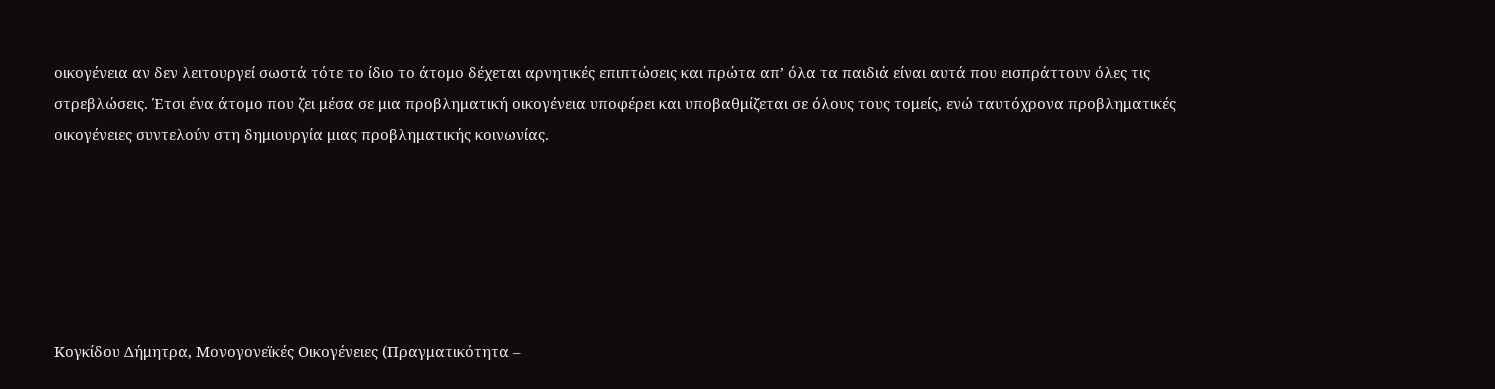οικογένεια αν δεν λειτουργεί σωστά τότε το ίδιο το άτομο δέχεται αρνητικές επιπτώσεις και πρώτα απ’ όλα τα παιδιά είναι αυτά που εισπράττουν όλες τις στρεβλώσεις. Έτσι ένα άτομο που ζει μέσα σε μια προβληματική οικογένεια υποφέρει και υποβαθμίζεται σε όλους τους τομείς, ενώ ταυτόχρονα προβληματικές οικογένειες συντελούν στη δημιουργία μιας προβληματικής κοινωνίας.






Κογκίδου Δήμητρα, Μονογονεϊκές Οικογένειες (Πραγματικότητα –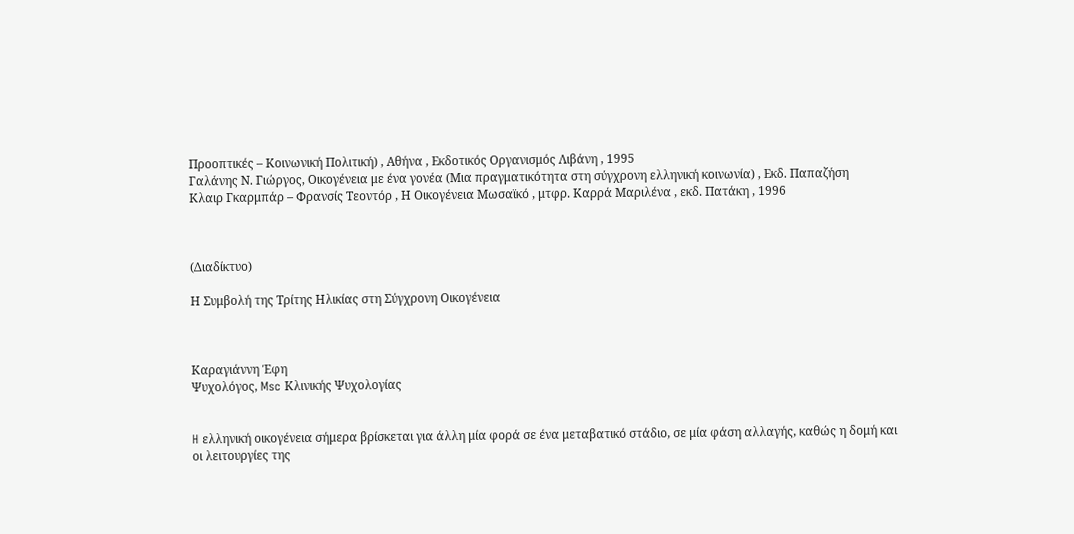Προοπτικές – Κοινωνική Πολιτική) , Αθήνα , Εκδοτικός Οργανισμός Λιβάνη , 1995
Γαλάνης Ν. Γιώργος, Οικογένεια με ένα γονέα (Μια πραγματικότητα στη σύγχρονη ελληνική κοινωνία) , Εκδ. Παπαζήση
Κλαιρ Γκαρμπάρ – Φρανσίς Τεοντόρ , Η Οικογένεια Μωσαϊκό , μτφρ. Καρρά Μαριλένα , εκδ. Πατάκη , 1996



(Διαδίκτυο)

Η Συμβολή της Τρίτης Ηλικίας στη Σύγχρονη Οικογένεια



Καραγιάννη Έφη
Ψυχολόγος, Msc Κλινικής Ψυχολογίας


H ελληνική οικογένεια σήμερα βρίσκεται για άλλη μία φορά σε ένα μεταβατικό στάδιο, σε μία φάση αλλαγής, καθώς η δομή και οι λειτουργίες της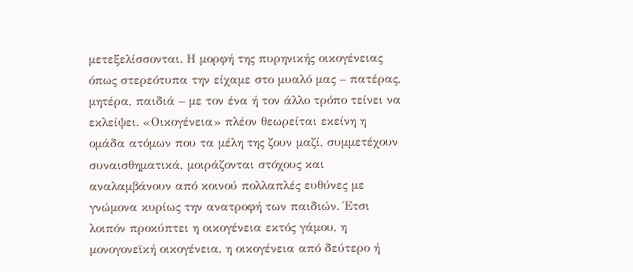μετεξελίσσονται. Η μορφή της πυρηνικής οικογένειας όπως στερεότυπα την είχαμε στο μυαλό μας – πατέρας, μητέρα, παιδιά – με τον ένα ή τον άλλο τρόπο τείνει να εκλείψει. «Οικογένεια» πλέον θεωρείται εκείνη η ομάδα ατόμων που τα μέλη της ζουν μαζί, συμμετέχουν συναισθηματικά, μοιράζονται στόχους και αναλαμβάνουν από κοινού πολλαπλές ευθύνες με γνώμονα κυρίως την ανατροφή των παιδιών. Έτσι λοιπόν προκύπτει η οικογένεια εκτός γάμου, η μονογονεϊκή οικογένεια, η οικογένεια από δεύτερο ή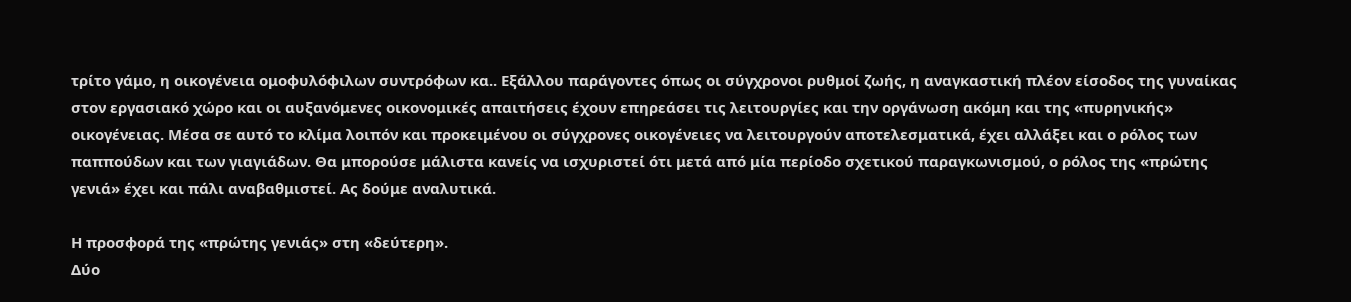τρίτο γάμο, η οικογένεια ομοφυλόφιλων συντρόφων κα.. Εξάλλου παράγοντες όπως οι σύγχρονοι ρυθμοί ζωής, η αναγκαστική πλέον είσοδος της γυναίκας στον εργασιακό χώρο και οι αυξανόμενες οικονομικές απαιτήσεις έχουν επηρεάσει τις λειτουργίες και την οργάνωση ακόμη και της «πυρηνικής» οικογένειας. Μέσα σε αυτό το κλίμα λοιπόν και προκειμένου οι σύγχρονες οικογένειες να λειτουργούν αποτελεσματικά, έχει αλλάξει και ο ρόλος των παππούδων και των γιαγιάδων. Θα μπορούσε μάλιστα κανείς να ισχυριστεί ότι μετά από μία περίοδο σχετικού παραγκωνισμού, ο ρόλος της «πρώτης γενιά» έχει και πάλι αναβαθμιστεί. Ας δούμε αναλυτικά.

Η προσφορά της «πρώτης γενιάς» στη «δεύτερη».
Δύο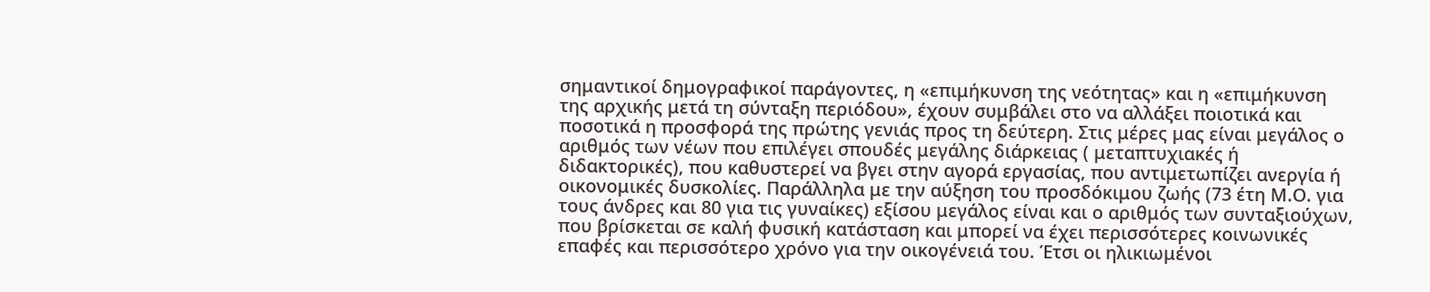σημαντικοί δημογραφικοί παράγοντες, η «επιμήκυνση της νεότητας» και η «επιμήκυνση της αρχικής μετά τη σύνταξη περιόδου», έχουν συμβάλει στο να αλλάξει ποιοτικά και ποσοτικά η προσφορά της πρώτης γενιάς προς τη δεύτερη. Στις μέρες μας είναι μεγάλος ο αριθμός των νέων που επιλέγει σπουδές μεγάλης διάρκειας ( μεταπτυχιακές ή διδακτορικές), που καθυστερεί να βγει στην αγορά εργασίας, που αντιμετωπίζει ανεργία ή οικονομικές δυσκολίες. Παράλληλα με την αύξηση του προσδόκιμου ζωής (73 έτη Μ.Ο. για τους άνδρες και 80 για τις γυναίκες) εξίσου μεγάλος είναι και ο αριθμός των συνταξιούχων, που βρίσκεται σε καλή φυσική κατάσταση και μπορεί να έχει περισσότερες κοινωνικές επαφές και περισσότερο χρόνο για την οικογένειά του. Έτσι οι ηλικιωμένοι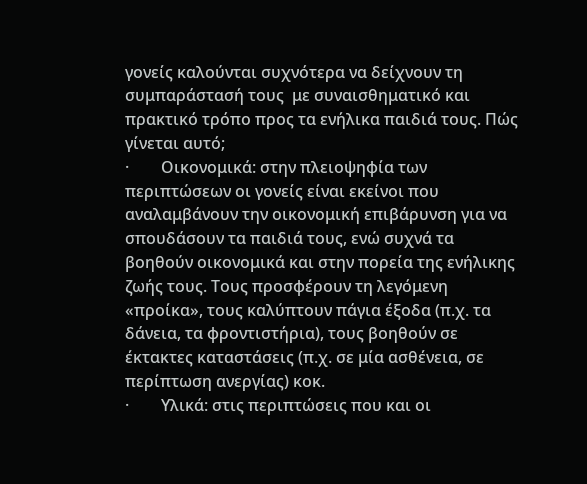γονείς καλούνται συχνότερα να δείχνουν τη συμπαράστασή τους  με συναισθηματικό και πρακτικό τρόπο προς τα ενήλικα παιδιά τους. Πώς γίνεται αυτό;
·        Οικονομικά: στην πλειοψηφία των περιπτώσεων οι γονείς είναι εκείνοι που αναλαμβάνουν την οικονομική επιβάρυνση για να σπουδάσουν τα παιδιά τους, ενώ συχνά τα βοηθούν οικονομικά και στην πορεία της ενήλικης ζωής τους. Τους προσφέρουν τη λεγόμενη «προίκα», τους καλύπτουν πάγια έξοδα (π.χ. τα δάνεια, τα φροντιστήρια), τους βοηθούν σε έκτακτες καταστάσεις (π.χ. σε μία ασθένεια, σε περίπτωση ανεργίας) κοκ.
·        Υλικά: στις περιπτώσεις που και οι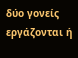δύο γονείς εργάζονται ή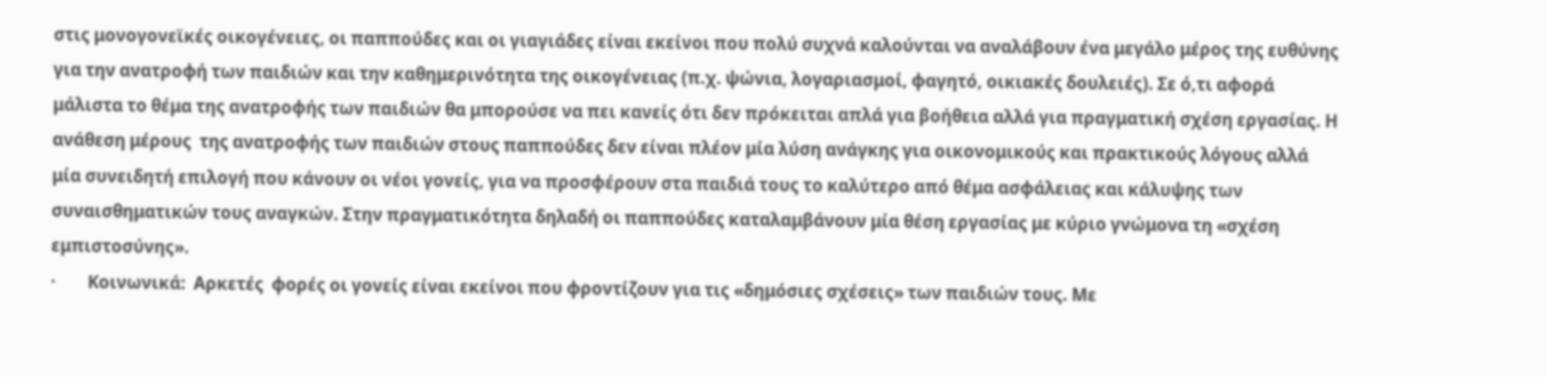στις μονογονεϊκές οικογένειες, οι παππούδες και οι γιαγιάδες είναι εκείνοι που πολύ συχνά καλούνται να αναλάβουν ένα μεγάλο μέρος της ευθύνης για την ανατροφή των παιδιών και την καθημερινότητα της οικογένειας (π.χ. ψώνια, λογαριασμοί, φαγητό, οικιακές δουλειές). Σε ό,τι αφορά μάλιστα το θέμα της ανατροφής των παιδιών θα μπορούσε να πει κανείς ότι δεν πρόκειται απλά για βοήθεια αλλά για πραγματική σχέση εργασίας. Η ανάθεση μέρους  της ανατροφής των παιδιών στους παππούδες δεν είναι πλέον μία λύση ανάγκης για οικονομικούς και πρακτικούς λόγους αλλά μία συνειδητή επιλογή που κάνουν οι νέοι γονείς, για να προσφέρουν στα παιδιά τους το καλύτερο από θέμα ασφάλειας και κάλυψης των συναισθηματικών τους αναγκών. Στην πραγματικότητα δηλαδή οι παππούδες καταλαμβάνουν μία θέση εργασίας με κύριο γνώμονα τη «σχέση εμπιστοσύνης».
·        Κοινωνικά:  Αρκετές  φορές οι γονείς είναι εκείνοι που φροντίζουν για τις «δημόσιες σχέσεις» των παιδιών τους. Με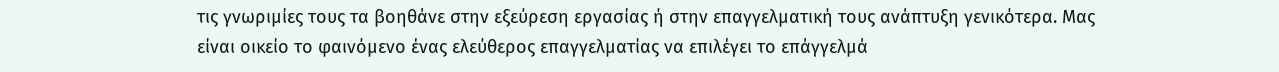τις γνωριμίες τους τα βοηθάνε στην εξεύρεση εργασίας ή στην επαγγελματική τους ανάπτυξη γενικότερα. Μας είναι οικείο το φαινόμενο ένας ελεύθερος επαγγελματίας να επιλέγει το επάγγελμά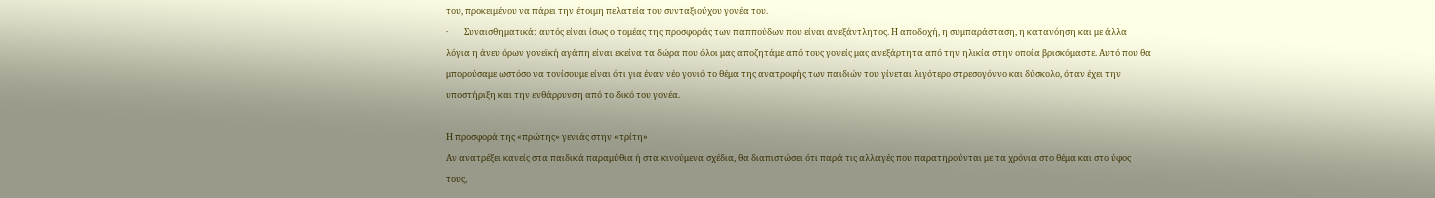του, προκειμένου να πάρει την έτοιμη πελατεία του συνταξιούχου γονέα του.
·        Συναισθηματικά: αυτός είναι ίσως ο τομέας της προσφοράς των παππούδων που είναι ανεξάντλητος. Η αποδοχή, η συμπαράσταση, η κατανόηση και με άλλα λόγια η άνευ όρων γονεϊκή αγάπη είναι εκείνα τα δώρα που όλοι μας αποζητάμε από τους γονείς μας ανεξάρτητα από την ηλικία στην οποία βρισκόμαστε. Αυτό που θα μπορούσαμε ωστόσο να τονίσουμε είναι ότι για έναν νέο γονιό το θέμα της ανατροφής των παιδιών του γίνεται λιγότερο στρεσογόννο και δύσκολο, όταν έχει την υποστήριξη και την ενθάρρυνση από το δικό του γονέα.

Η προσφορά της «πρώτης» γενιάς στην «τρίτη»
Αν ανατρέξει κανείς στα παιδικά παραμύθια ή στα κινούμενα σχέδια, θα διαπιστώσει ότι παρά τις αλλαγές που παρατηρούνται με τα χρόνια στο θέμα και στο ύφος τους,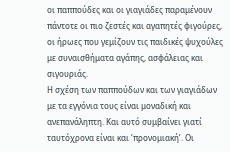οι παππούδες και οι γιαγιάδες παραμένουν πάντοτε οι πιο ζεστές και αγαπητές φιγούρες, οι ήρωες που γεμίζουν τις παιδικές ψυχούλες με συναισθήματα αγάπης, ασφάλειας και σιγουριάς.
Η σχέση των παππούδων και των γιαγιάδων με τα εγγόνια τους είναι μοναδική και ανεπανάληπτη. Και αυτό συμβαίνει γιατί ταυτόχρονα είναι και ‘προνομιακή’. Οι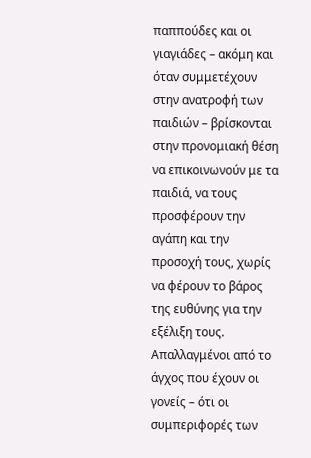παππούδες και οι γιαγιάδες – ακόμη και όταν συμμετέχουν στην ανατροφή των παιδιών – βρίσκονται στην προνομιακή θέση να επικοινωνούν με τα παιδιά, να τους προσφέρουν την αγάπη και την προσοχή τους, χωρίς να φέρουν το βάρος της ευθύνης για την εξέλιξη τους. Απαλλαγμένοι από το άγχος που έχουν οι γονείς – ότι οι συμπεριφορές των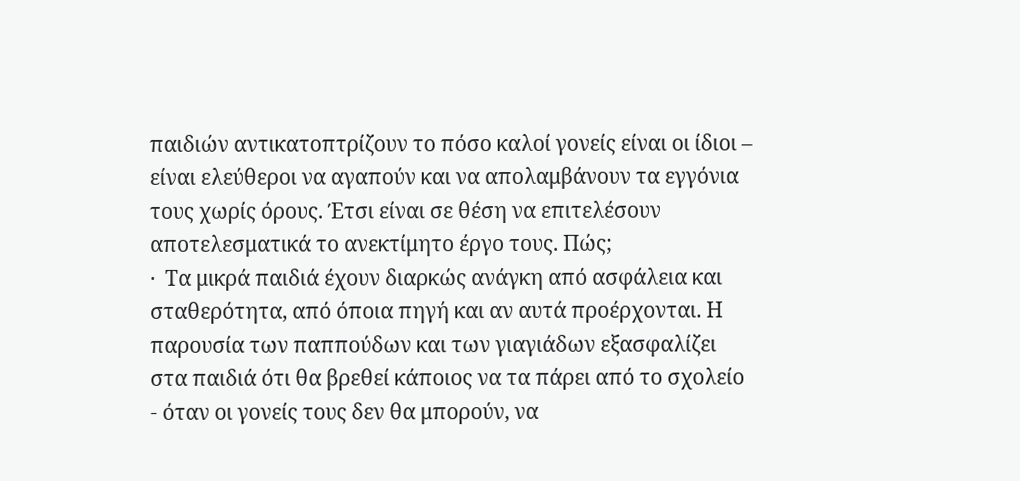παιδιών αντικατοπτρίζουν το πόσο καλοί γονείς είναι οι ίδιοι – είναι ελεύθεροι να αγαπούν και να απολαμβάνουν τα εγγόνια τους χωρίς όρους. Έτσι είναι σε θέση να επιτελέσουν αποτελεσματικά το ανεκτίμητο έργο τους. Πώς;
·  Τα μικρά παιδιά έχουν διαρκώς ανάγκη από ασφάλεια και σταθερότητα, από όποια πηγή και αν αυτά προέρχονται. Η παρουσία των παππούδων και των γιαγιάδων εξασφαλίζει στα παιδιά ότι θα βρεθεί κάποιος να τα πάρει από το σχολείο - όταν οι γονείς τους δεν θα μπορούν, να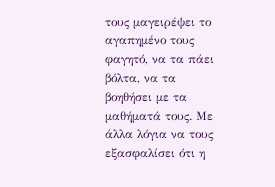τους μαγειρέψει το αγαπημένο τους φαγητό, να τα πάει βόλτα, να τα βοηθήσει με τα μαθήματά τους. Με άλλα λόγια να τους εξασφαλίσει ότι η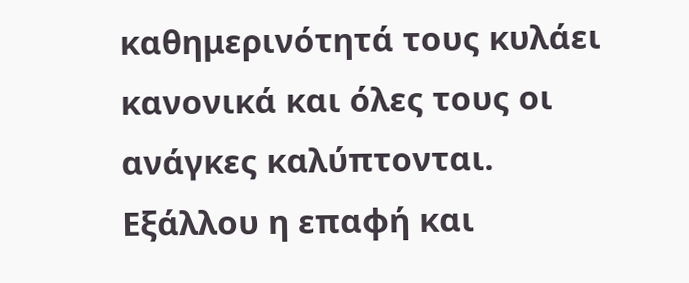καθημερινότητά τους κυλάει κανονικά και όλες τους οι ανάγκες καλύπτονται. Εξάλλου η επαφή και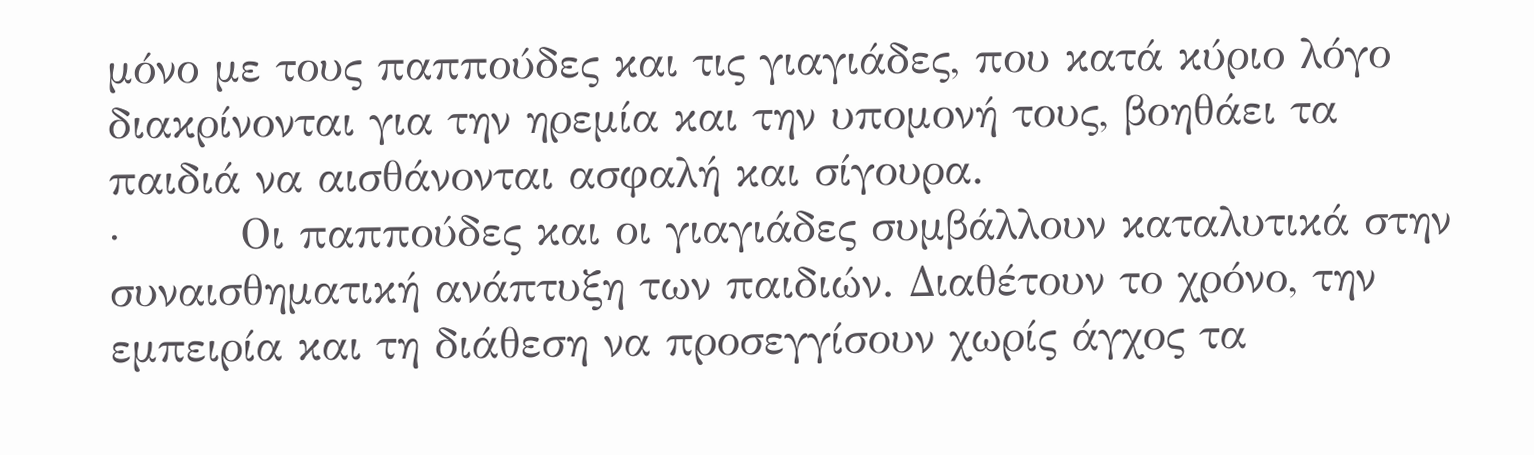μόνο με τους παππούδες και τις γιαγιάδες, που κατά κύριο λόγο διακρίνονται για την ηρεμία και την υπομονή τους, βοηθάει τα παιδιά να αισθάνονται ασφαλή και σίγουρα.
·        Οι παππούδες και οι γιαγιάδες συμβάλλουν καταλυτικά στην συναισθηματική ανάπτυξη των παιδιών. Διαθέτουν το χρόνο, την εμπειρία και τη διάθεση να προσεγγίσουν χωρίς άγχος τα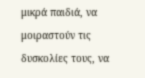μικρά παιδιά, να μοιραστούν τις δυσκολίες τους, να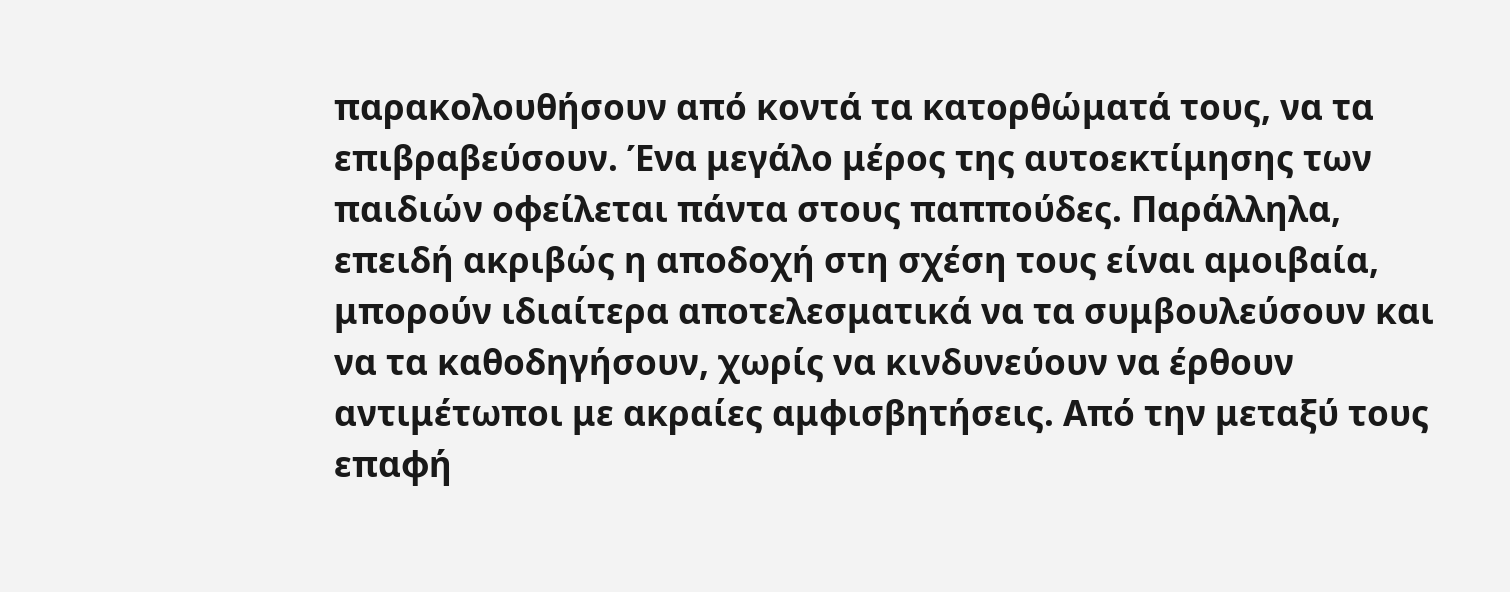παρακολουθήσουν από κοντά τα κατορθώματά τους, να τα επιβραβεύσουν. Ένα μεγάλο μέρος της αυτοεκτίμησης των παιδιών οφείλεται πάντα στους παππούδες. Παράλληλα, επειδή ακριβώς η αποδοχή στη σχέση τους είναι αμοιβαία, μπορούν ιδιαίτερα αποτελεσματικά να τα συμβουλεύσουν και να τα καθοδηγήσουν, χωρίς να κινδυνεύουν να έρθουν αντιμέτωποι με ακραίες αμφισβητήσεις. Από την μεταξύ τους επαφή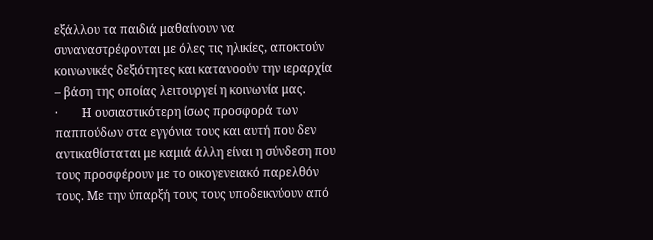εξάλλου τα παιδιά μαθαίνουν να συναναστρέφονται με όλες τις ηλικίες, αποκτούν κοινωνικές δεξιότητες και κατανοούν την ιεραρχία – βάση της οποίας λειτουργεί η κοινωνία μας.
·        Η ουσιαστικότερη ίσως προσφορά των παππούδων στα εγγόνια τους και αυτή που δεν αντικαθίσταται με καμιά άλλη είναι η σύνδεση που τους προσφέρουν με το οικογενειακό παρελθόν τους. Με την ύπαρξή τους τους υποδεικνύουν από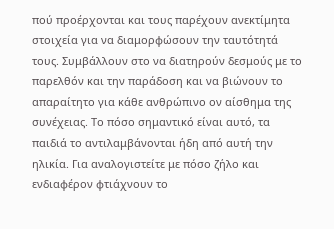πού προέρχονται και τους παρέχουν ανεκτίμητα στοιχεία για να διαμορφώσουν την ταυτότητά τους. Συμβάλλουν στο να διατηρούν δεσμούς με το παρελθόν και την παράδοση και να βιώνουν το απαραίτητο για κάθε ανθρώπινο ον αίσθημα της συνέχειας. Το πόσο σημαντικό είναι αυτό, τα παιδιά το αντιλαμβάνονται ήδη από αυτή την ηλικία. Για αναλογιστείτε με πόσο ζήλο και ενδιαφέρον φτιάχνουν το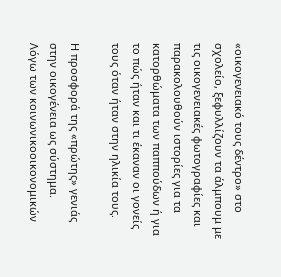«οικογενειακό τους δέντρο» στο σχολείο, ξεφυλλίζουν τα άλμπουμ με τις οικογενειακές φωτογραφίες και παρακολουθούν ιστορίες για τα κατορθώματα των παππούδων ή για το πώς ήταν και τι έκαναν οι γονείς τους όταν ήταν στην ηλικία τους.

Η προσφορά της «πρώτης» γενιάς στην οικογένεια ως σύστημα.
Λόγω των κοινωνικοοικονομικών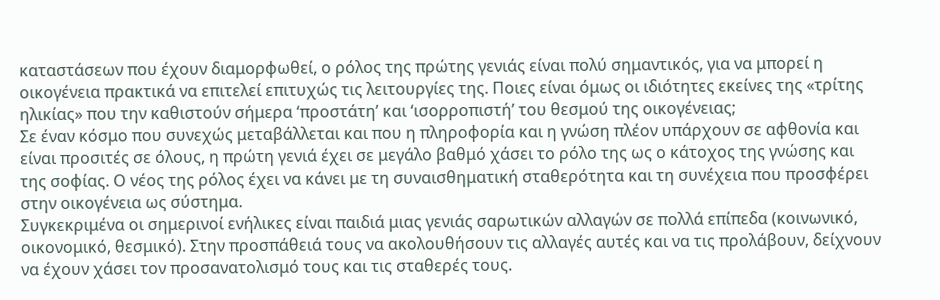καταστάσεων που έχουν διαμορφωθεί, ο ρόλος της πρώτης γενιάς είναι πολύ σημαντικός, για να μπορεί η οικογένεια πρακτικά να επιτελεί επιτυχώς τις λειτουργίες της. Ποιες είναι όμως οι ιδιότητες εκείνες της «τρίτης ηλικίας» που την καθιστούν σήμερα ‘προστάτη’ και ‘ισορροπιστή’ του θεσμού της οικογένειας;
Σε έναν κόσμο που συνεχώς μεταβάλλεται και που η πληροφορία και η γνώση πλέον υπάρχουν σε αφθονία και είναι προσιτές σε όλους, η πρώτη γενιά έχει σε μεγάλο βαθμό χάσει το ρόλο της ως ο κάτοχος της γνώσης και της σοφίας. Ο νέος της ρόλος έχει να κάνει με τη συναισθηματική σταθερότητα και τη συνέχεια που προσφέρει στην οικογένεια ως σύστημα.
Συγκεκριμένα οι σημερινοί ενήλικες είναι παιδιά μιας γενιάς σαρωτικών αλλαγών σε πολλά επίπεδα (κοινωνικό, οικονομικό, θεσμικό). Στην προσπάθειά τους να ακολουθήσουν τις αλλαγές αυτές και να τις προλάβουν, δείχνουν να έχουν χάσει τον προσανατολισμό τους και τις σταθερές τους.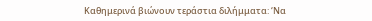Καθημερινά βιώνουν τεράστια διλήμματα: ‘Να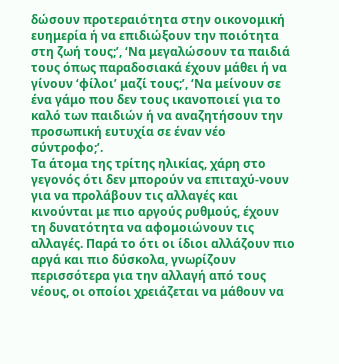δώσουν προτεραιότητα στην οικονομική ευημερία ή να επιδιώξουν την ποιότητα στη ζωή τους;’, ‘Να μεγαλώσουν τα παιδιά τους όπως παραδοσιακά έχουν μάθει ή να γίνουν ‘φίλοι’ μαζί τους;’, ‘Να μείνουν σε ένα γάμο που δεν τους ικανοποιεί για το καλό των παιδιών ή να αναζητήσουν την προσωπική ευτυχία σε έναν νέο σύντροφο;’.
Τα άτομα της τρίτης ηλικίας, χάρη στο γεγονός ότι δεν μπορούν να επιταχύ-νουν για να προλάβουν τις αλλαγές και κινούνται με πιο αργούς ρυθμούς, έχουν τη δυνατότητα να αφομοιώνουν τις αλλαγές. Παρά το ότι οι ίδιοι αλλάζουν πιο αργά και πιο δύσκολα, γνωρίζουν περισσότερα για την αλλαγή από τους νέους, οι οποίοι χρειάζεται να μάθουν να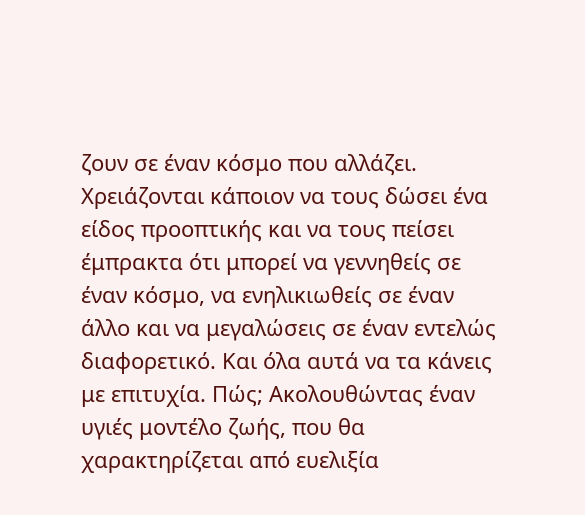ζουν σε έναν κόσμο που αλλάζει. Χρειάζονται κάποιον να τους δώσει ένα είδος προοπτικής και να τους πείσει έμπρακτα ότι μπορεί να γεννηθείς σε έναν κόσμο, να ενηλικιωθείς σε έναν άλλο και να μεγαλώσεις σε έναν εντελώς διαφορετικό. Και όλα αυτά να τα κάνεις με επιτυχία. Πώς; Ακολουθώντας έναν υγιές μοντέλο ζωής, που θα χαρακτηρίζεται από ευελιξία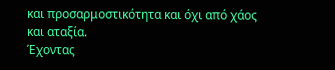και προσαρμοστικότητα και όχι από χάος και αταξία.
Έχοντας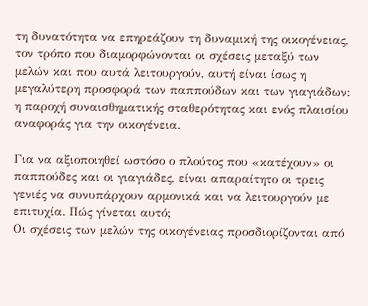τη δυνατότητα να επηρεάζουν τη δυναμική της οικογένειας, τον τρόπο που διαμορφώνονται οι σχέσεις μεταξύ των μελών και που αυτά λειτουργούν, αυτή είναι ίσως η μεγαλύτερη προσφορά των παππούδων και των γιαγιάδων: η παροχή συναισθηματικής σταθερότητας και ενός πλαισίου αναφοράς για την οικογένεια.

Για να αξιοποιηθεί ωστόσο ο πλούτος που «κατέχουν» οι παππούδες και οι γιαγιάδες, είναι απαραίτητο οι τρεις γενιές να συνυπάρχουν αρμονικά και να λειτουργούν με επιτυχία. Πώς γίνεται αυτό;
Οι σχέσεις των μελών της οικογένειας προσδιορίζονται από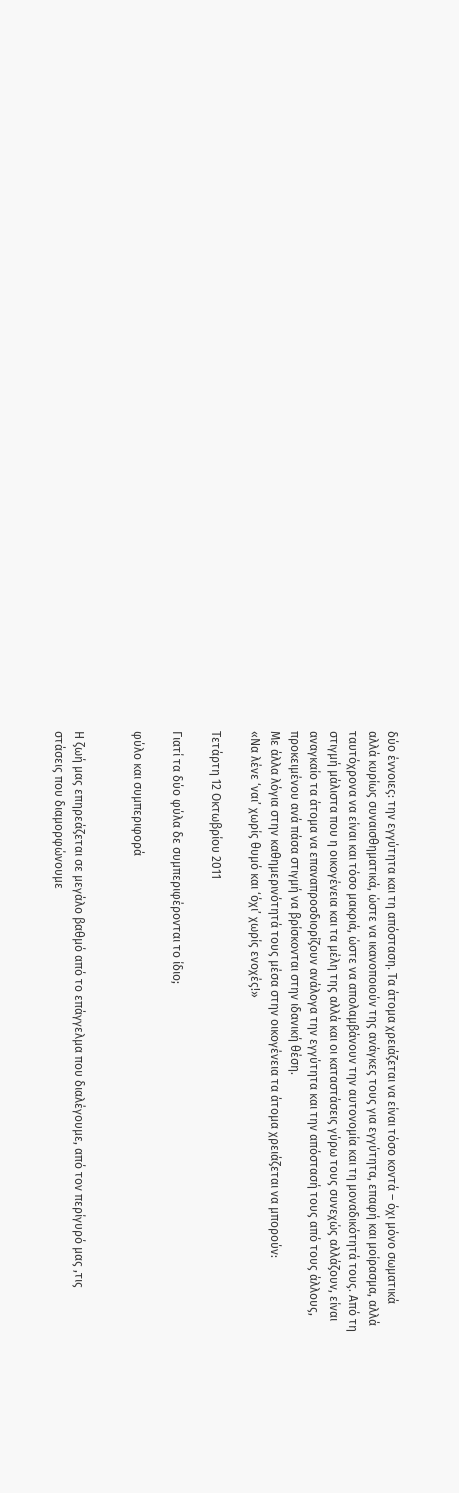δύο έννοιες: την εγγύτητα και τη απόσταση. Τα άτομα χρειάζεται να είναι τόσο κοντά – όχι μόνο σωματικά αλλά κυρίως συναισθηματικά, ώστε να ικανοποιούν της ανάγκες τους για εγγύτητα, επαφή και μοίρασμα, αλλά ταυτόχρονα να είναι και τόσο μακριά, ώστε να απολαμβάνουν την αυτονομία και τη μοναδικότητά τους. Από τη στιγμή μάλιστα που η οικογένεια και τα μέλη της αλλά και οι καταστάσεις γύρω τους συνεχώς αλλάζουν, είναι αναγκαίο τα άτομα να επαναπροσδιορίζουν ανάλογα την εγγύτητα και την απόστασή τους από τους άλλους, προκειμένου ανά πάσα στιγμή να βρίσκονται στην ιδανική θέση.
Με άλλα λόγια στην καθημερινότητά τους μέσα στην οικογένεια τα άτομα χρειάζεται να μπορούν:
«Να λένε ‘ναι’ χωρίς θυμό και ‘όχι’ χωρίς ενοχές!»

Τετάρτη 12 Οκτωβρίου 2011

Γιατί τα δύο φύλα δε συμπεριφέρονται το ίδιο;

φύλο και συμπεριφορά


Η ζωή μας επηρεάζεται σε μεγάλο βαθμό από το επάγγελμα που διαλέγουμε, από τον περίγυρό μας ,τις στάσεις που διαμορφώνουμε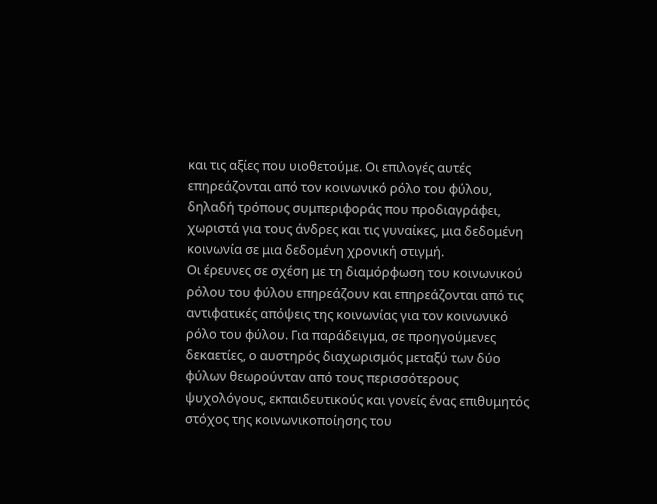και τις αξίες που υιοθετούμε. Οι επιλογές αυτές επηρεάζονται από τον κοινωνικό ρόλο του φύλου, δηλαδή τρόπους συμπεριφοράς που προδιαγράφει, χωριστά για τους άνδρες και τις γυναίκες, μια δεδομένη κοινωνία σε μια δεδομένη χρονική στιγμή.
Οι έρευνες σε σχέση με τη διαμόρφωση του κοινωνικού ρόλου του φύλου επηρεάζουν και επηρεάζονται από τις αντιφατικές απόψεις της κοινωνίας για τον κοινωνικό ρόλο του φύλου. Για παράδειγμα, σε προηγούμενες δεκαετίες, ο αυστηρός διαχωρισμός μεταξύ των δύο φύλων θεωρούνταν από τους περισσότερους ψυχολόγους, εκπαιδευτικούς και γονείς ένας επιθυμητός στόχος της κοινωνικοποίησης του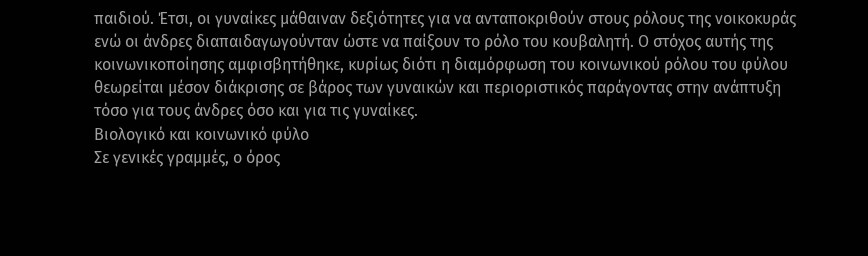παιδιού. Έτσι, οι γυναίκες μάθαιναν δεξιότητες για να ανταποκριθούν στους ρόλους της νοικοκυράς ενώ οι άνδρες διαπαιδαγωγούνταν ώστε να παίξουν το ρόλο του κουβαλητή. Ο στόχος αυτής της κοινωνικοποίησης αμφισβητήθηκε, κυρίως διότι η διαμόρφωση του κοινωνικού ρόλου του φύλου θεωρείται μέσον διάκρισης σε βάρος των γυναικών και περιοριστικός παράγοντας στην ανάπτυξη τόσο για τους άνδρες όσο και για τις γυναίκες.
Βιολογικό και κοινωνικό φύλο
Σε γενικές γραμμές, ο όρος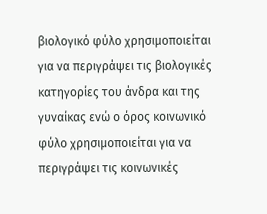βιολογικό φύλο χρησιμοποιείται για να περιγράψει τις βιολογικές κατηγορίες του άνδρα και της γυναίκας ενώ ο όρος κοινωνικό φύλο χρησιμοποιείται για να περιγράψει τις κοινωνικές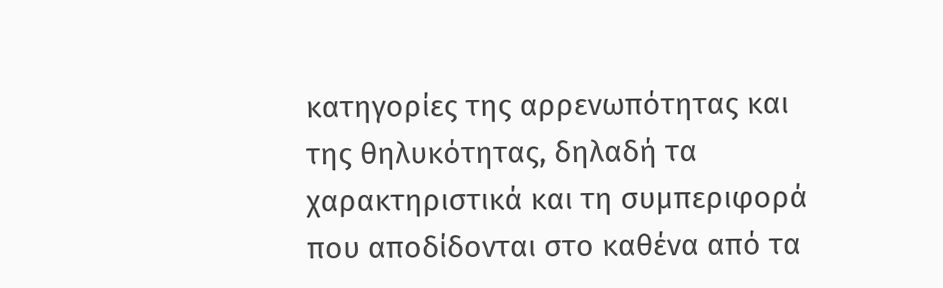κατηγορίες της αρρενωπότητας και της θηλυκότητας, δηλαδή τα χαρακτηριστικά και τη συμπεριφορά που αποδίδονται στο καθένα από τα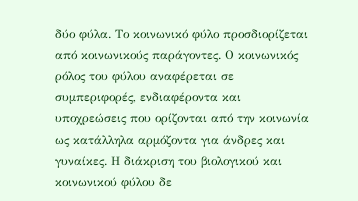δύο φύλα. Το κοινωνικό φύλο προσδιορίζεται από κοινωνικούς παράγοντες. Ο κοινωνικός ρόλος του φύλου αναφέρεται σε συμπεριφορές, ενδιαφέροντα και υποχρεώσεις που ορίζονται από την κοινωνία ως κατάλληλα αρμόζοντα για άνδρες και γυναίκες. Η διάκριση του βιολογικού και κοινωνικού φύλου δε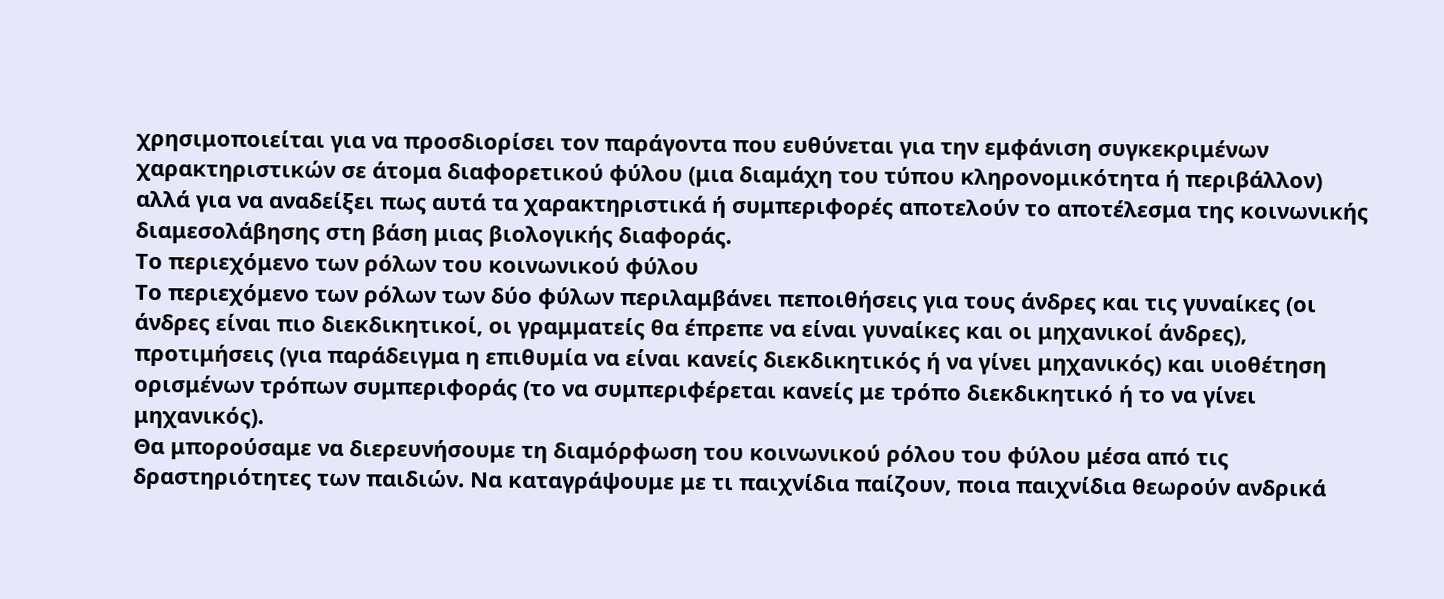χρησιμοποιείται για να προσδιορίσει τον παράγοντα που ευθύνεται για την εμφάνιση συγκεκριμένων χαρακτηριστικών σε άτομα διαφορετικού φύλου (μια διαμάχη του τύπου κληρονομικότητα ή περιβάλλον) αλλά για να αναδείξει πως αυτά τα χαρακτηριστικά ή συμπεριφορές αποτελούν το αποτέλεσμα της κοινωνικής διαμεσολάβησης στη βάση μιας βιολογικής διαφοράς.
Το περιεχόμενο των ρόλων του κοινωνικού φύλου
Το περιεχόμενο των ρόλων των δύο φύλων περιλαμβάνει πεποιθήσεις για τους άνδρες και τις γυναίκες (οι άνδρες είναι πιο διεκδικητικοί, οι γραμματείς θα έπρεπε να είναι γυναίκες και οι μηχανικοί άνδρες), προτιμήσεις (για παράδειγμα η επιθυμία να είναι κανείς διεκδικητικός ή να γίνει μηχανικός) και υιοθέτηση ορισμένων τρόπων συμπεριφοράς (το να συμπεριφέρεται κανείς με τρόπο διεκδικητικό ή το να γίνει μηχανικός).
Θα μπορούσαμε να διερευνήσουμε τη διαμόρφωση του κοινωνικού ρόλου του φύλου μέσα από τις δραστηριότητες των παιδιών. Να καταγράψουμε με τι παιχνίδια παίζουν, ποια παιχνίδια θεωρούν ανδρικά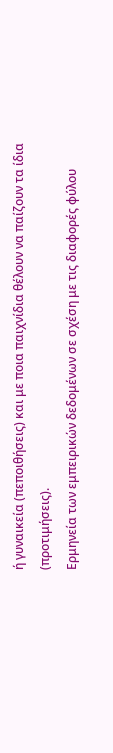ή γυναικεία (πεποιθήσεις) και με ποια παιχνίδια θέλουν να παίζουν τα ίδια (προτιμήσεις).
Ερμηνεία των εμπειρικών δεδομένων σε σχέση με τις διαφορές φύλου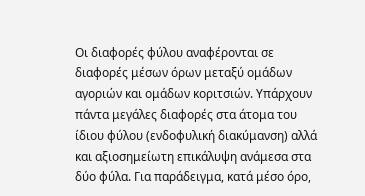Οι διαφορές φύλου αναφέρονται σε διαφορές μέσων όρων μεταξύ ομάδων αγοριών και ομάδων κοριτσιών. Υπάρχουν πάντα μεγάλες διαφορές στα άτομα του ίδιου φύλου (ενδοφυλική διακύμανση) αλλά και αξιοσημείωτη επικάλυψη ανάμεσα στα δύο φύλα. Για παράδειγμα, κατά μέσο όρο,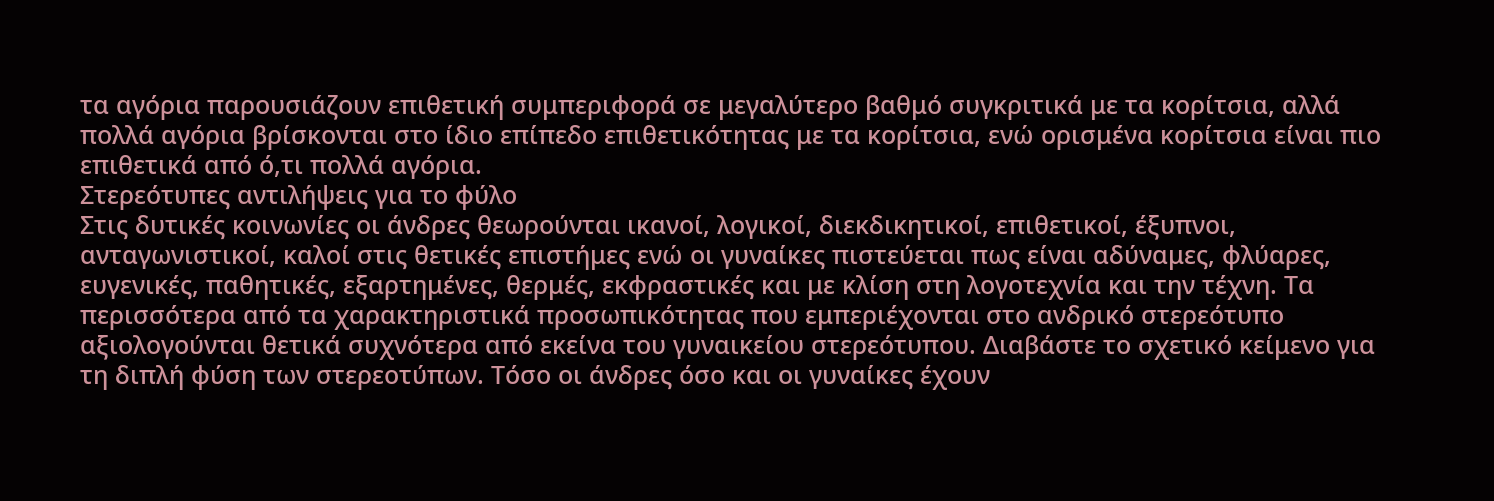τα αγόρια παρουσιάζουν επιθετική συμπεριφορά σε μεγαλύτερο βαθμό συγκριτικά με τα κορίτσια, αλλά πολλά αγόρια βρίσκονται στο ίδιο επίπεδο επιθετικότητας με τα κορίτσια, ενώ ορισμένα κορίτσια είναι πιο επιθετικά από ό,τι πολλά αγόρια.
Στερεότυπες αντιλήψεις για το φύλο
Στις δυτικές κοινωνίες οι άνδρες θεωρούνται ικανοί, λογικοί, διεκδικητικοί, επιθετικοί, έξυπνοι, ανταγωνιστικοί, καλοί στις θετικές επιστήμες ενώ οι γυναίκες πιστεύεται πως είναι αδύναμες, φλύαρες, ευγενικές, παθητικές, εξαρτημένες, θερμές, εκφραστικές και με κλίση στη λογοτεχνία και την τέχνη. Τα περισσότερα από τα χαρακτηριστικά προσωπικότητας που εμπεριέχονται στο ανδρικό στερεότυπο αξιολογούνται θετικά συχνότερα από εκείνα του γυναικείου στερεότυπου. Διαβάστε το σχετικό κείμενο για τη διπλή φύση των στερεοτύπων. Τόσο οι άνδρες όσο και οι γυναίκες έχουν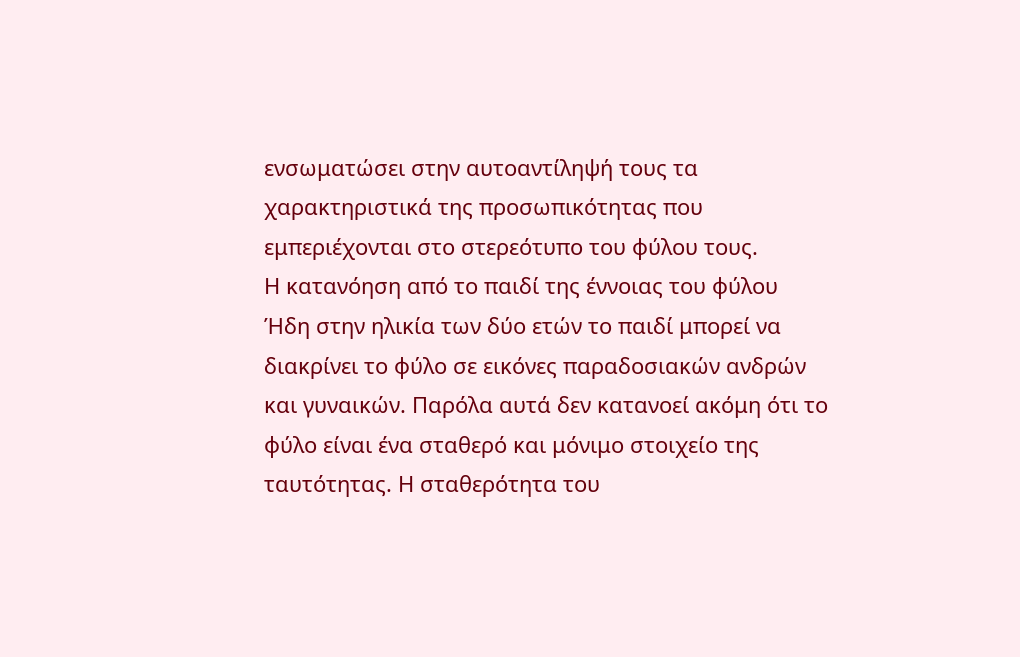ενσωματώσει στην αυτοαντίληψή τους τα χαρακτηριστικά της προσωπικότητας που εμπεριέχονται στο στερεότυπο του φύλου τους.
Η κατανόηση από το παιδί της έννοιας του φύλου
Ήδη στην ηλικία των δύο ετών το παιδί μπορεί να διακρίνει το φύλο σε εικόνες παραδοσιακών ανδρών και γυναικών. Παρόλα αυτά δεν κατανοεί ακόμη ότι το φύλο είναι ένα σταθερό και μόνιμο στοιχείο της ταυτότητας. Η σταθερότητα του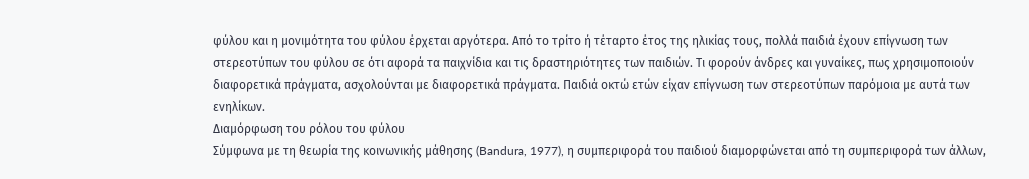φύλου και η μονιμότητα του φύλου έρχεται αργότερα. Από το τρίτο ή τέταρτο έτος της ηλικίας τους, πολλά παιδιά έχουν επίγνωση των στερεοτύπων του φύλου σε ότι αφορά τα παιχνίδια και τις δραστηριότητες των παιδιών. Τι φορούν άνδρες και γυναίκες, πως χρησιμοποιούν διαφορετικά πράγματα, ασχολούνται με διαφορετικά πράγματα. Παιδιά οκτώ ετών είχαν επίγνωση των στερεοτύπων παρόμοια με αυτά των ενηλίκων.
Διαμόρφωση του ρόλου του φύλου
Σύμφωνα με τη θεωρία της κοινωνικής μάθησης (Bandura, 1977), η συμπεριφορά του παιδιού διαμορφώνεται από τη συμπεριφορά των άλλων,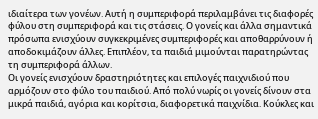ιδιαίτερα των γονέων. Αυτή η συμπεριφορά περιλαμβάνει τις διαφορές φύλου στη συμπεριφορά και τις στάσεις. Ο γονείς και άλλα σημαντικά πρόσωπα ενισχύουν συγκεκριμένες συμπεριφορές και αποθαρρύνουν ή αποδοκιμάζουν άλλες. Επιπλέον, τα παιδιά μιμούνται παρατηρώντας τη συμπεριφορά άλλων.
Οι γονείς ενισχύουν δραστηριότητες και επιλογές παιχνιδιού που αρμόζουν στο φύλο του παιδιού. Από πολύ νωρίς οι γονείς δίνουν στα μικρά παιδιά, αγόρια και κορίτσια, διαφορετικά παιχνίδια. Κούκλες και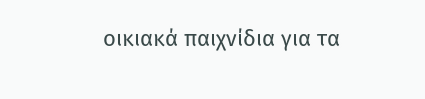οικιακά παιχνίδια για τα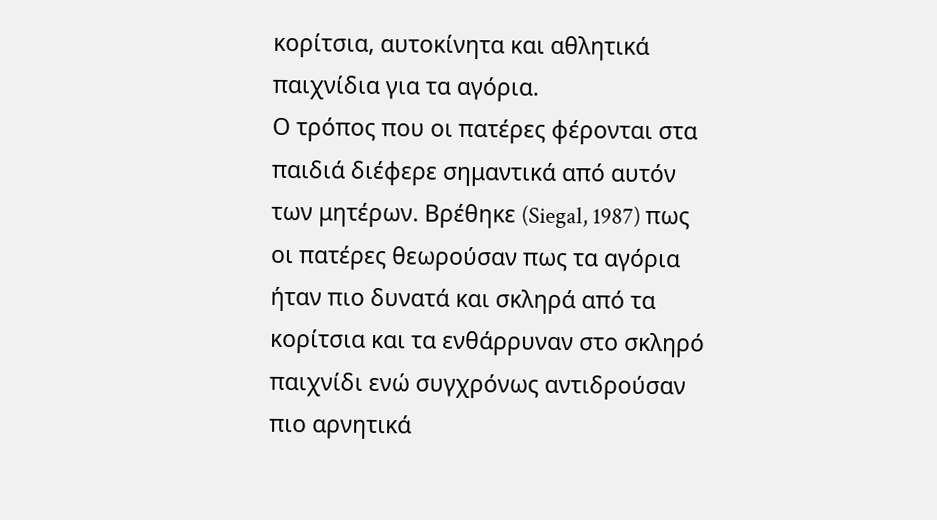κορίτσια, αυτοκίνητα και αθλητικά παιχνίδια για τα αγόρια.
Ο τρόπος που οι πατέρες φέρονται στα παιδιά διέφερε σημαντικά από αυτόν των μητέρων. Βρέθηκε (Siegal, 1987) πως οι πατέρες θεωρούσαν πως τα αγόρια ήταν πιο δυνατά και σκληρά από τα κορίτσια και τα ενθάρρυναν στο σκληρό παιχνίδι ενώ συγχρόνως αντιδρούσαν πιο αρνητικά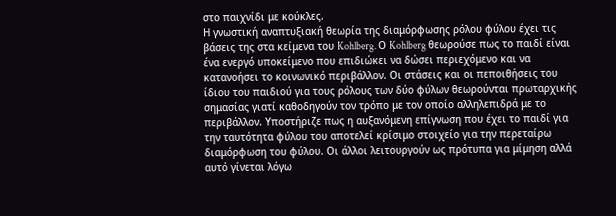στο παιχνίδι με κούκλες.
Η γνωστική αναπτυξιακή θεωρία της διαμόρφωσης ρόλου φύλου έχει τις βάσεις της στα κείμενα του Kohlberg. Ο Kohlberg θεωρούσε πως το παιδί είναι ένα ενεργό υποκείμενο που επιδιώκει να δώσει περιεχόμενο και να κατανοήσει το κοινωνικό περιβάλλον. Οι στάσεις και οι πεποιθήσεις του ίδιου του παιδιού για τους ρόλους των δύο φύλων θεωρούνται πρωταρχικής σημασίας γιατί καθοδηγούν τον τρόπο με τον οποίο αλληλεπιδρά με το περιβάλλον. Υποστήριζε πως η αυξανόμενη επίγνωση που έχει το παιδί για την ταυτότητα φύλου του αποτελεί κρίσιμο στοιχείο για την περεταίρω διαμόρφωση του φύλου. Οι άλλοι λειτουργούν ως πρότυπα για μίμηση αλλά αυτό γίνεται λόγω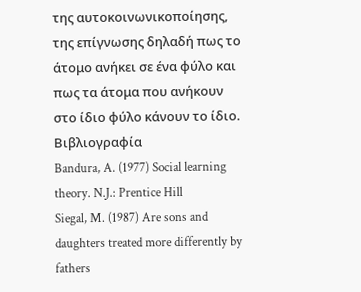της αυτοκοινωνικοποίησης, της επίγνωσης δηλαδή πως το άτομο ανήκει σε ένα φύλο και πως τα άτομα που ανήκουν στο ίδιο φύλο κάνουν το ίδιο.
Βιβλιογραφία
Bandura, A. (1977) Social learning theory. N.J.: Prentice Hill
Siegal, M. (1987) Are sons and daughters treated more differently by fathers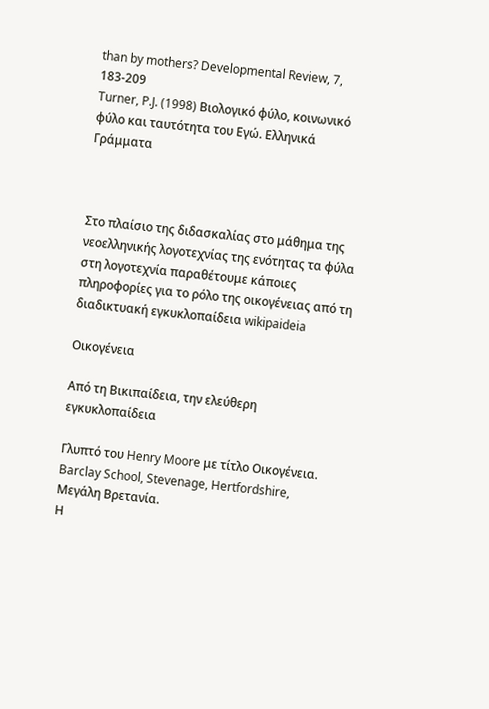than by mothers? Developmental Review, 7, 183-209
Turner, P.J. (1998) Βιολογικό φύλο, κοινωνικό φύλο και ταυτότητα του Εγώ. Ελληνικά Γράμματα



Στο πλαίσιο της διδασκαλίας στο μάθημα της νεοελληνικής λογοτεχνίας της ενότητας τα φύλα στη λογοτεχνία παραθέτουμε κάποιες πληροφορίες για το ρόλο της οικογένειας από τη διαδικτυακή εγκυκλοπαίδεια wikipaideia

Οικογένεια

Από τη Βικιπαίδεια, την ελεύθερη εγκυκλοπαίδεια

Γλυπτό του Henry Moore με τίτλο Οικογένεια. Barclay School, Stevenage, Hertfordshire, Μεγάλη Βρετανία.
Η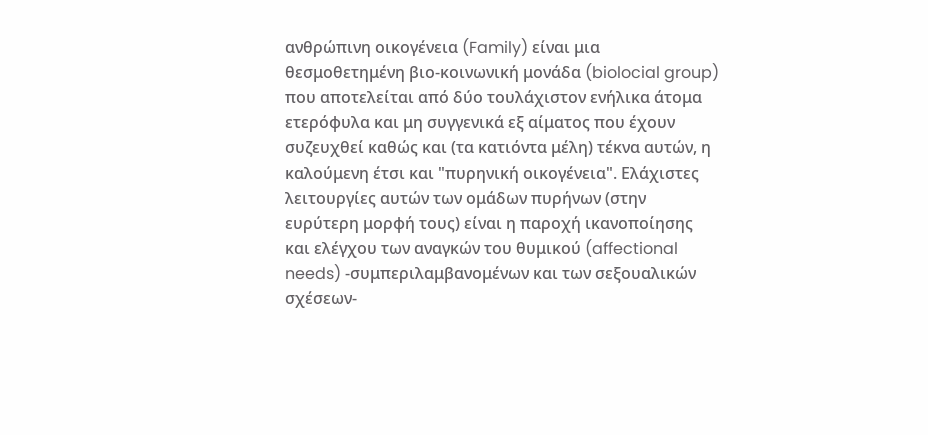ανθρώπινη οικογένεια (Family) είναι μια θεσμοθετημένη βιο-κοινωνική μονάδα (biolocial group) που αποτελείται από δύο τουλάχιστον ενήλικα άτομα ετερόφυλα και μη συγγενικά εξ αίματος που έχουν συζευχθεί καθώς και (τα κατιόντα μέλη) τέκνα αυτών, η καλούμενη έτσι και "πυρηνική οικογένεια". Ελάχιστες λειτουργίες αυτών των ομάδων πυρήνων (στην ευρύτερη μορφή τους) είναι η παροχή ικανοποίησης και ελέγχου των αναγκών του θυμικού (affectional needs) -συμπεριλαμβανομένων και των σεξουαλικών σχέσεων-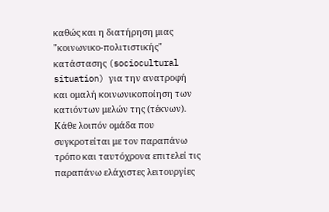καθώς και η διατήρηση μιας "κοινωνικο-πολιτιστικής" κατάστασης (sociocultural situation) για την ανατροφή και ομαλή κοινωνικοποίηση των κατιόντων μελών της (τέκνων). Κάθε λοιπόν ομάδα που συγκροτείται με τον παραπάνω τρόπο και ταυτόχρονα επιτελεί τις παραπάνω ελάχιστες λειτουργίες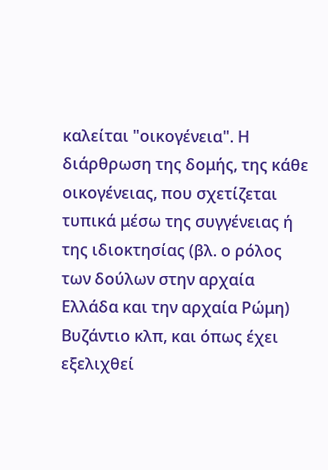καλείται "οικογένεια". Η διάρθρωση της δομής, της κάθε οικογένειας, που σχετίζεται τυπικά μέσω της συγγένειας ή της ιδιοκτησίας (βλ. ο ρόλος των δούλων στην αρχαία Ελλάδα και την αρχαία Ρώμη) Βυζάντιο κλπ, και όπως έχει εξελιχθεί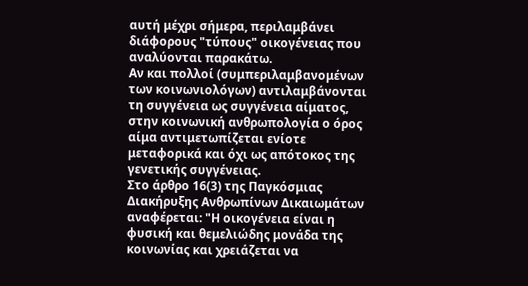αυτή μέχρι σήμερα, περιλαμβάνει διάφορους "τύπους" οικογένειας που αναλύονται παρακάτω.
Αν και πολλοί (συμπεριλαμβανομένων των κοινωνιολόγων) αντιλαμβάνονται τη συγγένεια ως συγγένεια αίματος, στην κοινωνική ανθρωπολογία ο όρος αίμα αντιμετωπίζεται ενίοτε μεταφορικά και όχι ως απότοκος της γενετικής συγγένειας.
Στο άρθρο 16(3) της Παγκόσμιας Διακήρυξης Ανθρωπίνων Δικαιωμάτων αναφέρεται: "Η οικογένεια είναι η φυσική και θεμελιώδης μονάδα της κοινωνίας και χρειάζεται να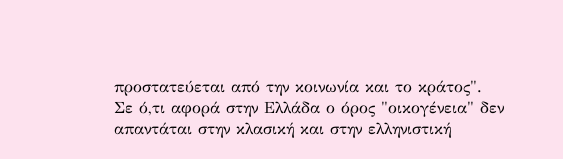προστατεύεται από την κοινωνία και το κράτος".
Σε ό,τι αφορά στην Ελλάδα ο όρος "οικογένεια" δεν απαντάται στην κλασική και στην ελληνιστική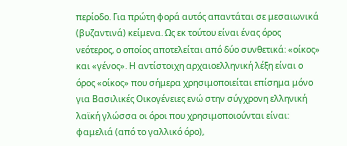περίοδο. Για πρώτη φορά αυτός απαντάται σε μεσαιωνικά (βυζαντινά) κείμενα. Ως εκ τούτου είναι ένας όρος νεότερος, ο οποίος αποτελείται από δύο συνθετικά: «οίκος» και «γένος». Η αντίστοιχη αρχαιοελληνική λέξη είναι ο όρος «οίκος» που σήμερα χρησιμοποιείται επίσημα μόνο για Βασιλικές Οικογένειες ενώ στην σύγχρονη ελληνική λαϊκή γλώσσα οι όροι που χρησιμοποιούνται είναι: φαμελιά (από το γαλλικό όρο),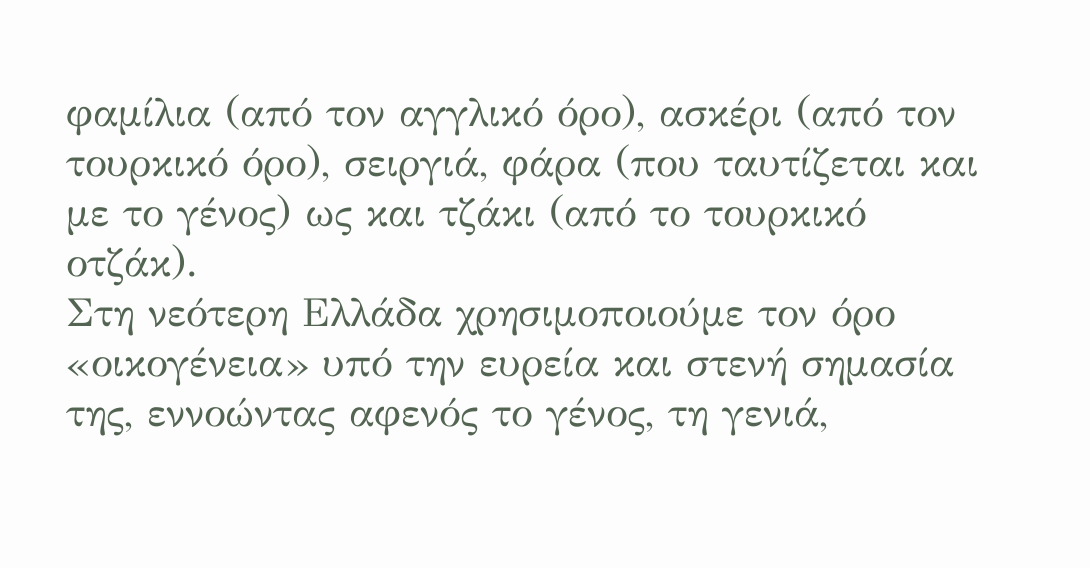φαμίλια (από τον αγγλικό όρο), ασκέρι (από τον τουρκικό όρο), σειργιά, φάρα (που ταυτίζεται και με το γένος) ως και τζάκι (από το τουρκικό οτζάκ).
Στη νεότερη Ελλάδα χρησιμοποιούμε τον όρο «οικογένεια» υπό την ευρεία και στενή σημασία της, εννοώντας αφενός το γένος, τη γενιά,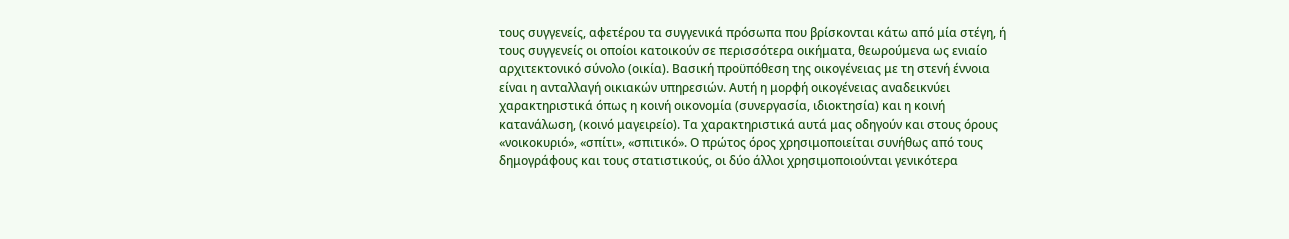τους συγγενείς, αφετέρου τα συγγενικά πρόσωπα που βρίσκονται κάτω από μία στέγη, ή τους συγγενείς οι οποίοι κατοικούν σε περισσότερα οικήματα, θεωρούμενα ως ενιαίο αρχιτεκτονικό σύνολο (οικία). Βασική προϋπόθεση της οικογένειας με τη στενή έννοια είναι η ανταλλαγή οικιακών υπηρεσιών. Αυτή η μορφή οικογένειας αναδεικνύει χαρακτηριστικά όπως η κοινή οικονομία (συνεργασία, ιδιοκτησία) και η κοινή κατανάλωση, (κοινό μαγειρείο). Τα χαρακτηριστικά αυτά μας οδηγούν και στους όρους «νοικοκυριό», «σπίτι», «σπιτικό». Ο πρώτος όρος χρησιμοποιείται συνήθως από τους δημογράφους και τους στατιστικούς, οι δύο άλλοι χρησιμοποιούνται γενικότερα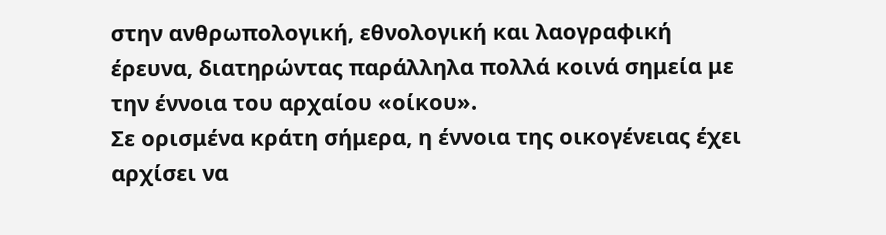στην ανθρωπολογική, εθνολογική και λαογραφική έρευνα, διατηρώντας παράλληλα πολλά κοινά σημεία με την έννοια του αρχαίου «οίκου».
Σε ορισμένα κράτη σήμερα, η έννοια της οικογένειας έχει αρχίσει να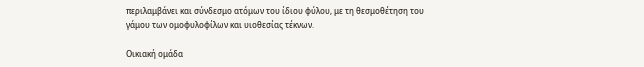περιλαμβάνει και σύνδεσμο ατόμων του ίδιου φύλου, με τη θεσμοθέτηση του γάμου των ομοφυλοφίλων και υιοθεσίας τέκνων.

Οικιακή ομάδα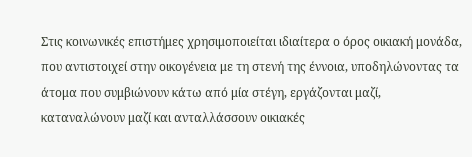Στις κοινωνικές επιστήμες χρησιμοποιείται ιδιαίτερα ο όρος οικιακή μονάδα, που αντιστοιχεί στην οικογένεια με τη στενή της έννοια, υποδηλώνοντας τα άτομα που συμβιώνουν κάτω από μία στέγη, εργάζονται μαζί, καταναλώνουν μαζί και ανταλλάσσουν οικιακές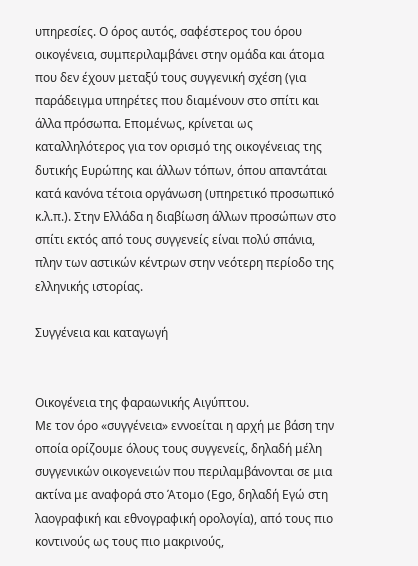υπηρεσίες. Ο όρος αυτός, σαφέστερος του όρου οικογένεια, συμπεριλαμβάνει στην ομάδα και άτομα που δεν έχουν μεταξύ τους συγγενική σχέση (για παράδειγμα υπηρέτες που διαμένουν στο σπίτι και άλλα πρόσωπα. Επομένως, κρίνεται ως καταλληλότερος για τον ορισμό της οικογένειας της δυτικής Ευρώπης και άλλων τόπων, όπου απαντάται κατά κανόνα τέτοια οργάνωση (υπηρετικό προσωπικό κ.λ.π.). Στην Ελλάδα η διαβίωση άλλων προσώπων στο σπίτι εκτός από τους συγγενείς είναι πολύ σπάνια, πλην των αστικών κέντρων στην νεότερη περίοδο της ελληνικής ιστορίας.

Συγγένεια και καταγωγή


Οικογένεια της φαραωνικής Αιγύπτου.
Με τον όρο «συγγένεια» εννοείται η αρχή με βάση την οποία ορίζουμε όλους τους συγγενείς, δηλαδή μέλη συγγενικών οικογενειών που περιλαμβάνονται σε μια ακτίνα με αναφορά στο Άτομο (Ego, δηλαδή Εγώ στη λαογραφική και εθνογραφική ορολογία), από τους πιο κοντινούς ως τους πιο μακρινούς,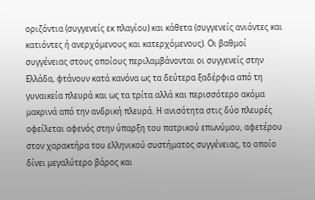οριζόντια (συγγενείς εκ πλαγίου) και κάθετα (συγγενείς ανιόντες και κατιόντες ή ανερχόμενους και κατερχόμενους). Οι βαθμοί συγγένειας στους οποίους περιλαμβάνονται οι συγγενείς στην Ελλάδα, φτάνουν κατά κανόνα ως τα δεύτερα ξαδέρφια από τη γυναικεία πλευρά και ως τα τρίτα αλλά και περισσότερο ακόμα μακρινά από την ανδρική πλευρά. Η ανισότητα στις δύο πλευρές οφείλεται αφενός στην ύπαρξη του πατρικού επωνύμου, αφετέρου στον χαρακτήρα του ελληνικού συστήματος συγγένειας, το οποίο δίνει μεγαλύτερο βάρος και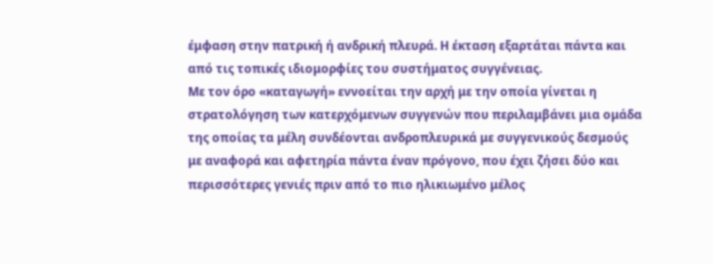έμφαση στην πατρική ή ανδρική πλευρά. Η έκταση εξαρτάται πάντα και από τις τοπικές ιδιομορφίες του συστήματος συγγένειας.
Με τον όρο «καταγωγή» εννοείται την αρχή με την οποία γίνεται η στρατολόγηση των κατερχόμενων συγγενών που περιλαμβάνει μια ομάδα της οποίας τα μέλη συνδέονται ανδροπλευρικά με συγγενικούς δεσμούς με αναφορά και αφετηρία πάντα έναν πρόγονο, που έχει ζήσει δύο και περισσότερες γενιές πριν από το πιο ηλικιωμένο μέλος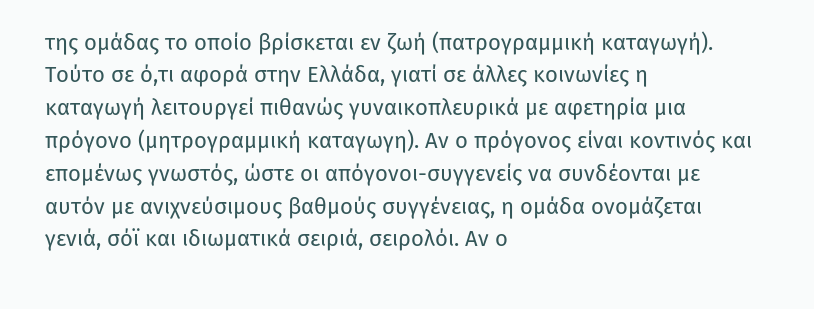της ομάδας το οποίο βρίσκεται εν ζωή (πατρογραμμική καταγωγή). Τούτο σε ό,τι αφορά στην Ελλάδα, γιατί σε άλλες κοινωνίες η καταγωγή λειτουργεί πιθανώς γυναικοπλευρικά με αφετηρία μια πρόγονο (μητρογραμμική καταγωγη). Αν ο πρόγονος είναι κοντινός και επομένως γνωστός, ώστε οι απόγονοι-συγγενείς να συνδέονται με αυτόν με ανιχνεύσιμους βαθμούς συγγένειας, η ομάδα ονομάζεται γενιά, σόϊ και ιδιωματικά σειριά, σειρολόι. Αν ο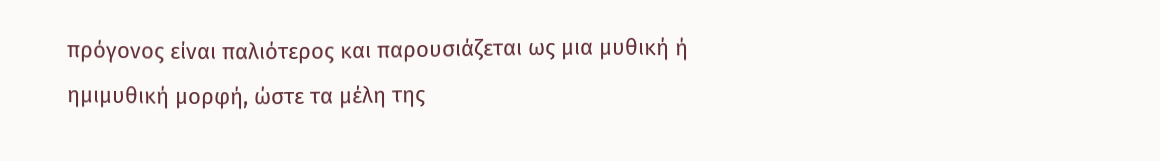πρόγονος είναι παλιότερος και παρουσιάζεται ως μια μυθική ή ημιμυθική μορφή, ώστε τα μέλη της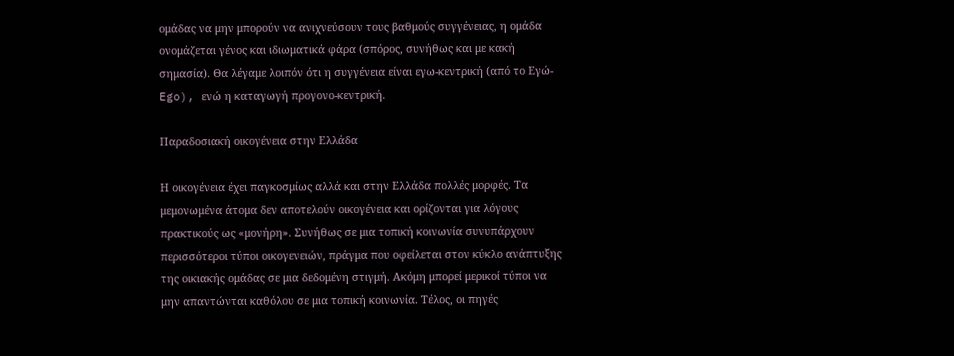ομάδας να μην μπορούν να ανιχνεύσουν τους βαθμούς συγγένειας, η ομάδα ονομάζεται γένος και ιδιωματικά φάρα (σπόρος, συνήθως και με κακή σημασία). Θα λέγαμε λοιπόν ότι η συγγένεια είναι εγω-κεντρική (από το Εγώ-Ego), ενώ η καταγωγή προγονο-κεντρική.

Παραδοσιακή οικογένεια στην Ελλάδα

Η οικογένεια έχει παγκοσμίως αλλά και στην Ελλάδα πολλές μορφές. Tα μεμονωμένα άτομα δεν αποτελούν οικογένεια και ορίζονται για λόγους πρακτικούς ως «μονήρη». Συνήθως σε μια τοπική κοινωνία συνυπάρχουν περισσότεροι τύποι οικογενειών, πράγμα που οφείλεται στον κύκλο ανάπτυξης της οικιακής ομάδας σε μια δεδομένη στιγμή. Ακόμη μπορεί μερικοί τύποι να μην απαντώνται καθόλου σε μια τοπική κοινωνία. Τέλος, οι πηγές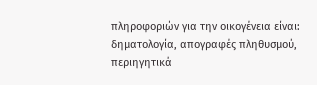πληροφοριών για την οικογένεια είναι: δηματολογία, απογραφές πληθυσμού, περιηγητικά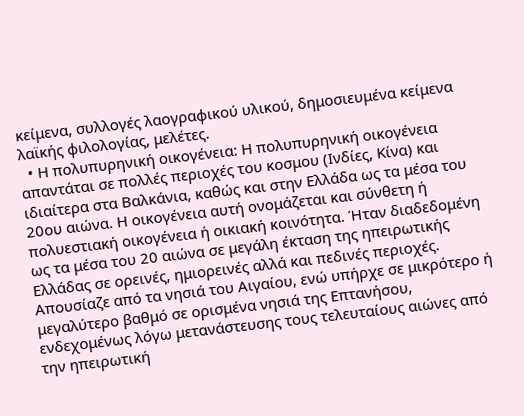κείμενα, συλλογές λαογραφικού υλικού, δημοσιευμένα κείμενα λαϊκής φιλολογίας, μελέτες.
  • Η πολυπυρηνική οικογένεια: Η πολυπυρηνική οικογένεια απαντάται σε πολλές περιοχές του κοσμου (Ινδίες, Κίνα) και ιδιαίτερα στα Βαλκάνια, καθώς και στην Ελλάδα ως τα μέσα του 20ου αιώνα. Η οικογένεια αυτή ονομάζεται και σύνθετη ή πολυεστιακή οικογένεια ή οικιακή κοινότητα. Ήταν διαδεδομένη ως τα μέσα του 20 αιώνα σε μεγάλη έκταση της ηπειρωτικής Ελλάδας σε ορεινές, ημιορεινές αλλά και πεδινές περιοχές. Απουσίαζε από τα νησιά του Αιγαίου, ενώ υπήρχε σε μικρότερο ή μεγαλύτερο βαθμό σε ορισμένα νησιά της Επτανήσου, ενδεχομένως λόγω μετανάστευσης τους τελευταίους αιώνες από την ηπειρωτική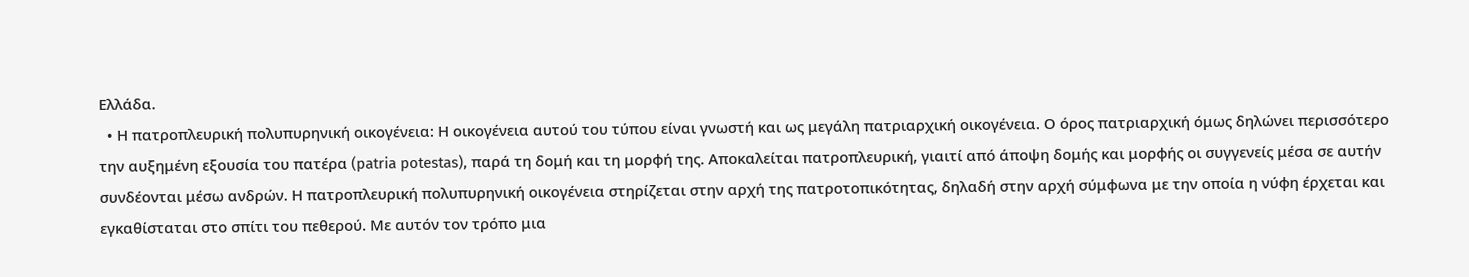Ελλάδα.
  • Η πατροπλευρική πολυπυρηνική οικογένεια: Η οικογένεια αυτού του τύπου είναι γνωστή και ως μεγάλη πατριαρχική οικογένεια. Ο όρος πατριαρχική όμως δηλώνει περισσότερο την αυξημένη εξουσία του πατέρα (patria potestas), παρά τη δομή και τη μορφή της. Αποκαλείται πατροπλευρική, γιαιτί από άποψη δομής και μορφής οι συγγενείς μέσα σε αυτήν συνδέονται μέσω ανδρών. Η πατροπλευρική πολυπυρηνική οικογένεια στηρίζεται στην αρχή της πατροτοπικότητας, δηλαδή στην αρχή σύμφωνα με την οποία η νύφη έρχεται και εγκαθίσταται στο σπίτι του πεθερού. Με αυτόν τον τρόπο μια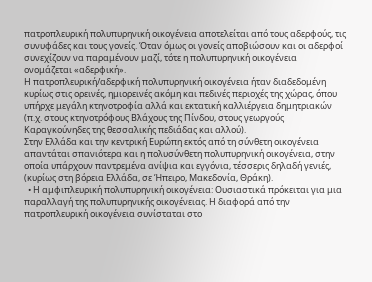πατροπλευρική πολυπυρηνική οικογένεια αποτελείται από τους αδερφούς, τις συνυφάδες και τους γονείς. Όταν όμως οι γονείς αποβιώσουν και οι αδερφοί συνεχίζουν να παραμένουν μαζί, τότε η πολυπυρηνική οικογένεια ονομάζεται «αδερφική».
Η πατροπλευρική/αδερφική πολυπυρηνική οικογένεια ήταν διαδεδομένη κυρίως στις ορεινές, ημιορεινές ακόμη και πεδινές περιοχές της χώρας, όπου υπήρχε μεγάλη κτηνοτροφία αλλά και εκτατική καλλιέργεια δημητριακών (π.χ. στους κτηνοτρόφους Βλάχους της Πίνδου, στους γεωργούς Καραγκούνηδες της θεσσαλικής πεδιάδας και αλλού).
Στην Ελλάδα και την κεντρική Ευρώπη εκτός από τη σύνθετη οικογένεια απαντάται σπανιότερα και η πολυσύνθετη πολυπυρηνική οικογένεια, στην οποία υπάρχουν παντρεμένα ανίψια και εγγόνια, τέσσερις δηλαδή γενιές, (κυρίως στη βόρεια Ελλάδα, σε Ήπειρο, Μακεδονία, Θράκη).
  • Η αμφιπλευρική πολυπυρηνική οικογένεια: Ουσιαστικά πρόκειται για μια παραλλαγή της πολυπυρηνικής οικογένειας. Η διαφορά από την πατροπλευρική οικογένεια συνίσταται στο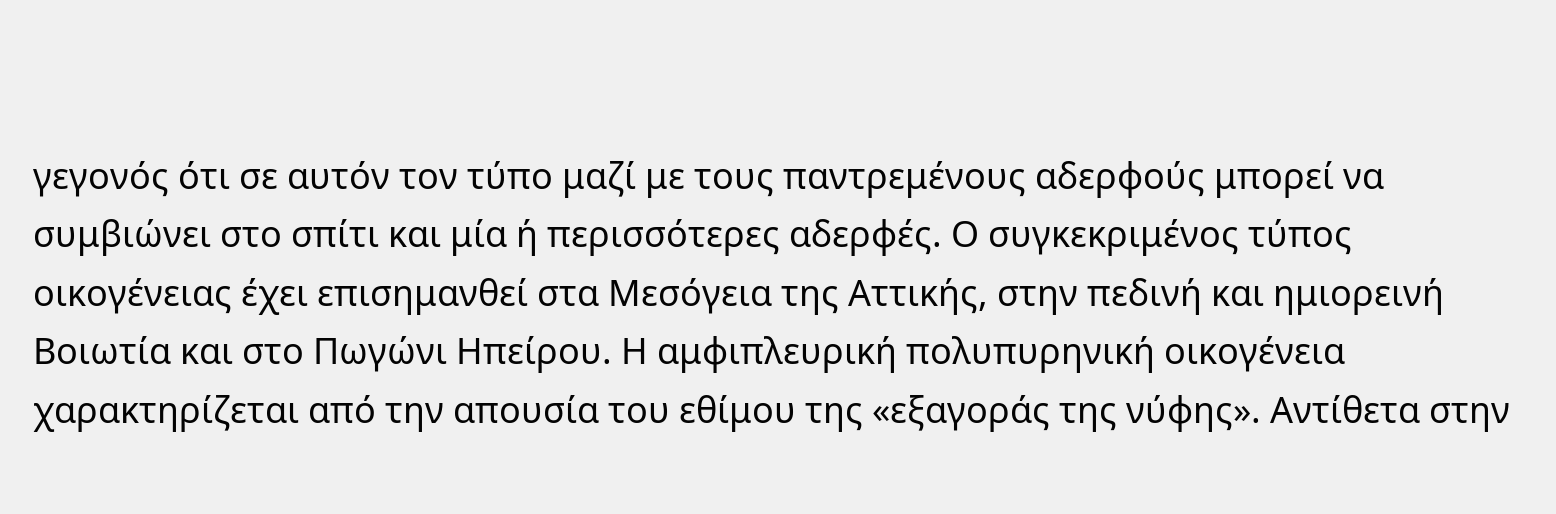γεγονός ότι σε αυτόν τον τύπο μαζί με τους παντρεμένους αδερφούς μπορεί να συμβιώνει στο σπίτι και μία ή περισσότερες αδερφές. Ο συγκεκριμένος τύπος οικογένειας έχει επισημανθεί στα Μεσόγεια της Αττικής, στην πεδινή και ημιορεινή Βοιωτία και στο Πωγώνι Ηπείρου. Η αμφιπλευρική πολυπυρηνική οικογένεια χαρακτηρίζεται από την απουσία του εθίμου της «εξαγοράς της νύφης». Αντίθετα στην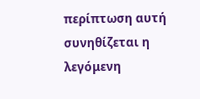περίπτωση αυτή συνηθίζεται η λεγόμενη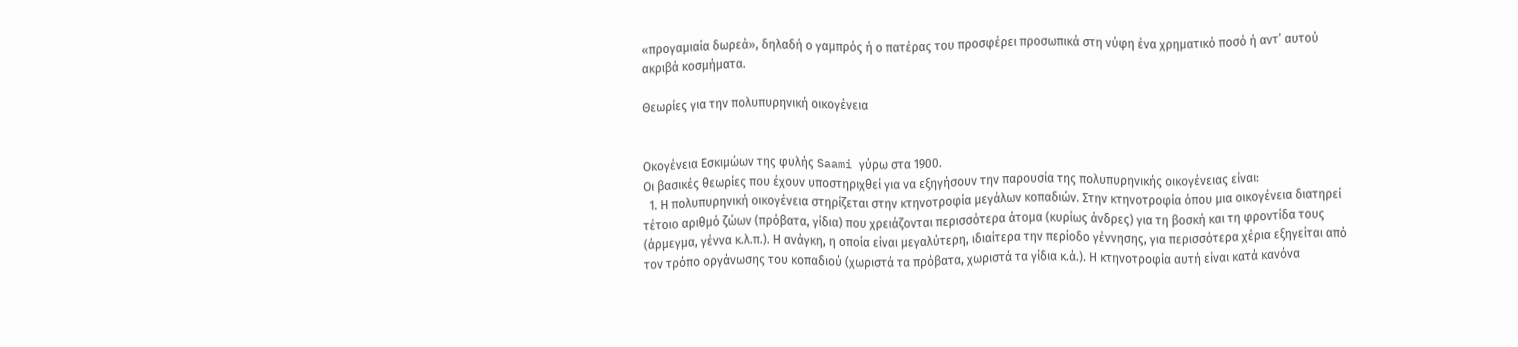«προγαμιαία δωρεά», δηλαδή ο γαμπρός ή ο πατέρας του προσφέρει προσωπικά στη νύφη ένα χρηματικό ποσό ή αντ’ αυτού ακριβά κοσμήματα.

Θεωρίες για την πολυπυρηνική οικογένεια


Οκογένεια Εσκιμώων της φυλής Saami γύρω στα 1900.
Οι βασικές θεωρίες που έχουν υποστηριχθεί για να εξηγήσουν την παρουσία της πολυπυρηνικής οικογένειας είναι:
  1. Η πολυπυρηνική οικογένεια στηρίζεται στην κτηνοτροφία μεγάλων κοπαδιών. Στην κτηνοτροφία όπου μια οικογένεια διατηρεί τέτοιο αριθμό ζώων (πρόβατα, γίδια) που χρειάζονται περισσότερα άτομα (κυρίως άνδρες) για τη βοσκή και τη φροντίδα τους (άρμεγμα, γέννα κ.λ.π.). Η ανάγκη, η οποία είναι μεγαλύτερη, ιδιαίτερα την περίοδο γέννησης, για περισσότερα χέρια εξηγείται από τον τρόπο οργάνωσης του κοπαδιού (χωριστά τα πρόβατα, χωριστά τα γίδια κ.ά.). Η κτηνοτροφία αυτή είναι κατά κανόνα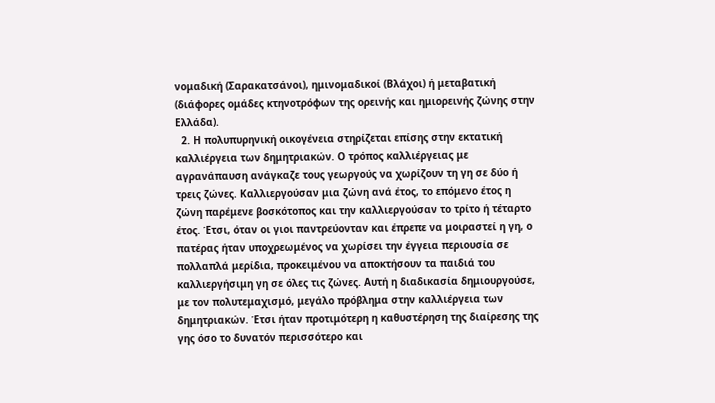νομαδική (Σαρακατσάνοι), ημινομαδικοί (Βλάχοι) ή μεταβατική (διάφορες ομάδες κτηνοτρόφων της ορεινής και ημιορεινής ζώνης στην Ελλάδα).
  2. Η πολυπυρηνική οικογένεια στηρίζεται επίσης στην εκτατική καλλιέργεια των δημητριακών. Ο τρόπος καλλιέργειας με αγρανάπαυση ανάγκαζε τους γεωργούς να χωρίζουν τη γη σε δύο ή τρεις ζώνες. Καλλιεργούσαν μια ζώνη ανά έτος, το επόμενο έτος η ζώνη παρέμενε βοσκότοπος και την καλλιεργούσαν το τρίτο ή τέταρτο έτος. Έτσι, όταν οι γιοι παντρεύονταν και έπρεπε να μοιραστεί η γη, ο πατέρας ήταν υποχρεωμένος να χωρίσει την έγγεια περιουσία σε πολλαπλά μερίδια, προκειμένου να αποκτήσουν τα παιδιά του καλλιεργήσιμη γη σε όλες τις ζώνες. Αυτή η διαδικασία δημιουργούσε, με τον πολυτεμαχισμό, μεγάλο πρόβλημα στην καλλιέργεια των δημητριακών. Έτσι ήταν προτιμότερη η καθυστέρηση της διαίρεσης της γης όσο το δυνατόν περισσότερο και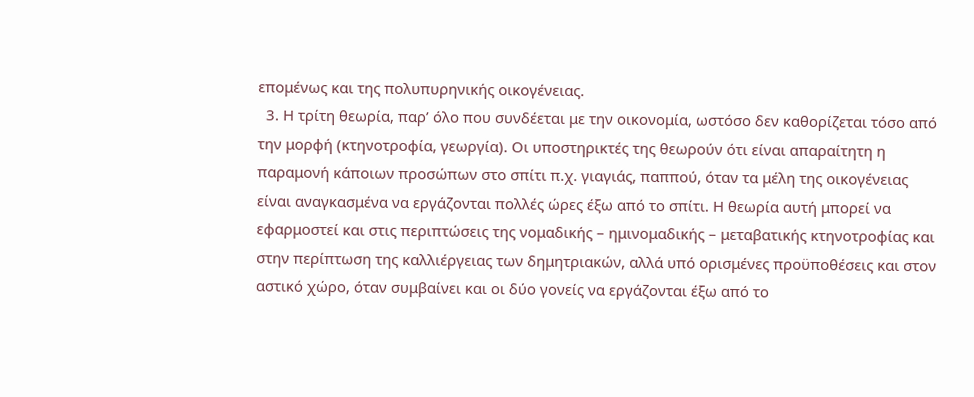επομένως και της πολυπυρηνικής οικογένειας.
  3. Η τρίτη θεωρία, παρ’ όλο που συνδέεται με την οικονομία, ωστόσο δεν καθορίζεται τόσο από την μορφή (κτηνοτροφία, γεωργία). Οι υποστηρικτές της θεωρούν ότι είναι απαραίτητη η παραμονή κάποιων προσώπων στο σπίτι π.χ. γιαγιάς, παππού, όταν τα μέλη της οικογένειας είναι αναγκασμένα να εργάζονται πολλές ώρες έξω από το σπίτι. Η θεωρία αυτή μπορεί να εφαρμοστεί και στις περιπτώσεις της νομαδικής – ημινομαδικής – μεταβατικής κτηνοτροφίας και στην περίπτωση της καλλιέργειας των δημητριακών, αλλά υπό ορισμένες προϋποθέσεις και στον αστικό χώρο, όταν συμβαίνει και οι δύο γονείς να εργάζονται έξω από το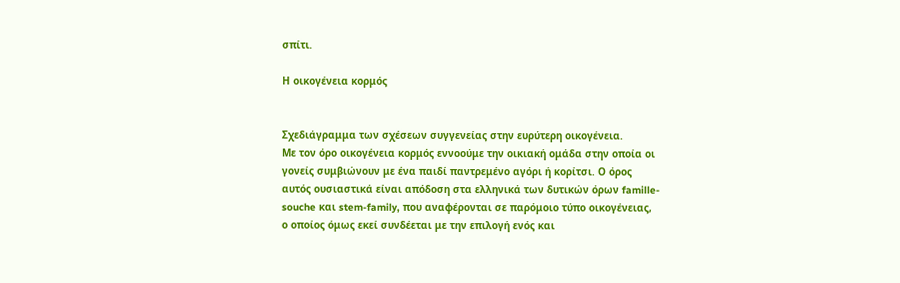σπίτι.

Η οικογένεια κορμός


Σχεδιάγραμμα των σχέσεων συγγενείας στην ευρύτερη οικογένεια.
Με τον όρο οικογένεια κορμός εννοούμε την οικιακή ομάδα στην οποία οι γονείς συμβιώνουν με ένα παιδί παντρεμένο αγόρι ή κορίτσι. Ο όρος αυτός ουσιαστικά είναι απόδοση στα ελληνικά των δυτικών όρων famille-souche και stem-family, που αναφέρονται σε παρόμοιο τύπο οικογένειας, ο οποίος όμως εκεί συνδέεται με την επιλογή ενός και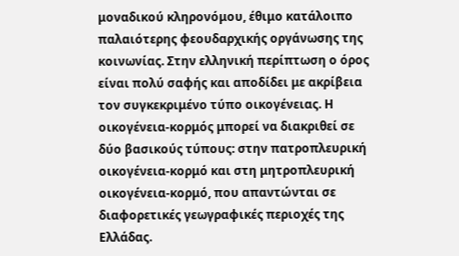μοναδικού κληρονόμου, έθιμο κατάλοιπο παλαιότερης φεουδαρχικής οργάνωσης της κοινωνίας. Στην ελληνική περίπτωση ο όρος είναι πολύ σαφής και αποδίδει με ακρίβεια τον συγκεκριμένο τύπο οικογένειας. Η οικογένεια-κορμός μπορεί να διακριθεί σε δύο βασικούς τύπους: στην πατροπλευρική οικογένεια-κορμό και στη μητροπλευρική οικογένεια-κορμό, που απαντώνται σε διαφορετικές γεωγραφικές περιοχές της Ελλάδας.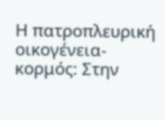Η πατροπλευρική οικογένεια-κορμός: Στην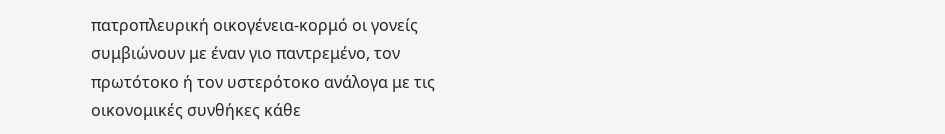πατροπλευρική οικογένεια-κορμό οι γονείς συμβιώνουν με έναν γιο παντρεμένο, τον πρωτότοκο ή τον υστερότοκο ανάλογα με τις οικονομικές συνθήκες κάθε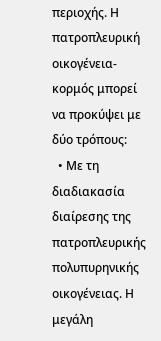περιοχής. Η πατροπλευρική οικογένεια-κορμός μπορεί να προκύψει με δύο τρόπους:
  • Με τη διαδιακασία διαίρεσης της πατροπλευρικής πολυπυρηνικής οικογένειας. Η μεγάλη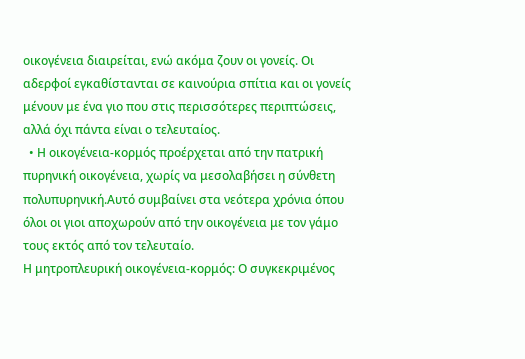οικογένεια διαιρείται, ενώ ακόμα ζουν οι γονείς. Οι αδερφοί εγκαθίστανται σε καινούρια σπίτια και οι γονείς μένουν με ένα γιο που στις περισσότερες περιπτώσεις, αλλά όχι πάντα είναι ο τελευταίος.
  • Η οικογένεια-κορμός προέρχεται από την πατρική πυρηνική οικογένεια, χωρίς να μεσολαβήσει η σύνθετη πολυπυρηνική.Αυτό συμβαίνει στα νεότερα χρόνια όπου όλοι οι γιοι αποχωρούν από την οικογένεια με τον γάμο τους εκτός από τον τελευταίο.
Η μητροπλευρική οικογένεια-κορμός: Ο συγκεκριμένος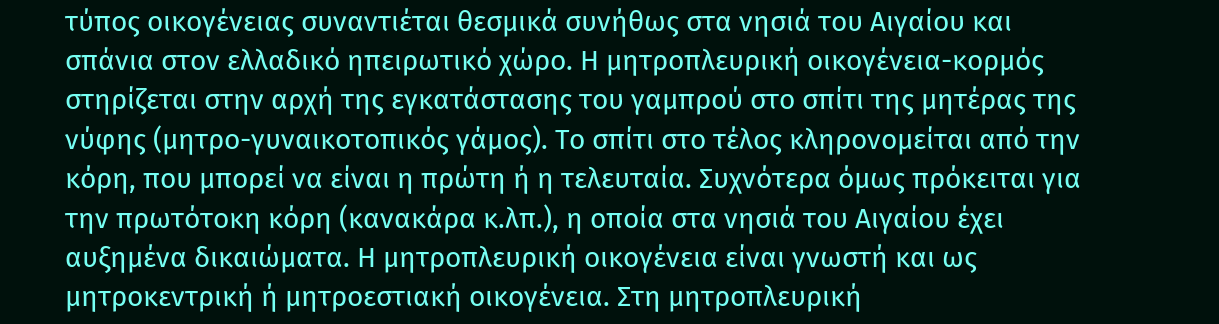τύπος οικογένειας συναντιέται θεσμικά συνήθως στα νησιά του Αιγαίου και σπάνια στον ελλαδικό ηπειρωτικό χώρο. Η μητροπλευρική οικογένεια-κορμός στηρίζεται στην αρχή της εγκατάστασης του γαμπρού στο σπίτι της μητέρας της νύφης (μητρο-γυναικοτοπικός γάμος). Το σπίτι στο τέλος κληρονομείται από την κόρη, που μπορεί να είναι η πρώτη ή η τελευταία. Συχνότερα όμως πρόκειται για την πρωτότοκη κόρη (κανακάρα κ.λπ.), η οποία στα νησιά του Αιγαίου έχει αυξημένα δικαιώματα. Η μητροπλευρική οικογένεια είναι γνωστή και ως μητροκεντρική ή μητροεστιακή οικογένεια. Στη μητροπλευρική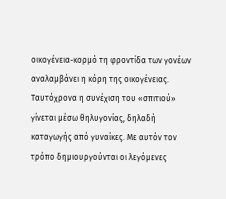οικογένεια-κορμό τη φροντίδα των γονέων αναλαμβάνει η κόρη της οικογένειας. Ταυτόχρονα η συνέχιση του «σπιτιού» γίνεται μέσω θηλυγονίας, δηλαδή καταγωγής από γυναίκες. Με αυτόν τον τρόπο δημιουργούνται οι λεγόμενες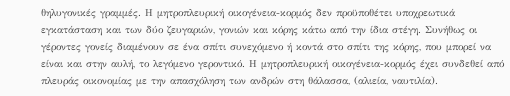θηλυγονικές γραμμές. Η μητροπλευρική οικογένεια-κορμός δεν προϋποθέτει υποχρεωτικά εγκατάσταση και των δύο ζευγαριών, γονιών και κόρης κάτω από την ίδια στέγη. Συνήθως οι γέροντες γονείς διαμένουν σε ένα σπίτι συνεχόμενο ή κοντά στο σπίτι της κόρης, που μπορεί να είναι και στην αυλή, το λεγόμενο γεροντικό. Η μητροπλευρική οικογένεια-κορμός έχει συνδεθεί από πλευράς οικονομίας με την απασχόληση των ανδρών στη θάλασσα, (αλιεία, ναυτιλία).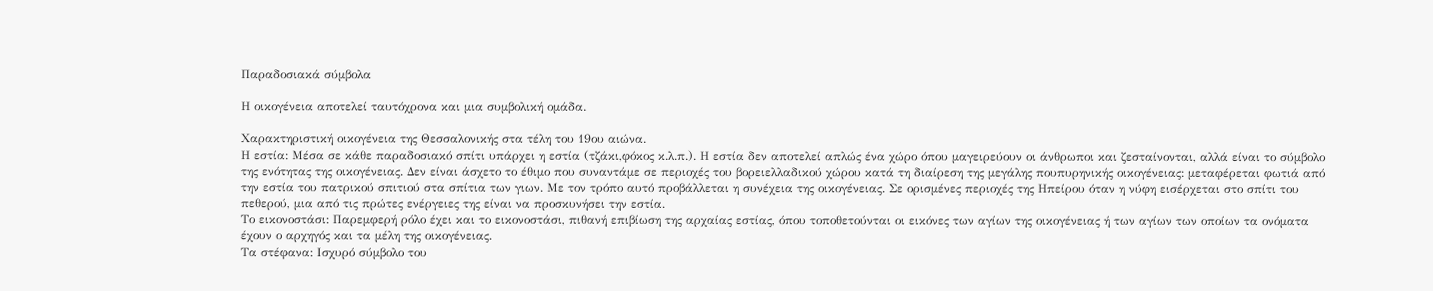Παραδοσιακά σύμβολα

Η οικογένεια αποτελεί ταυτόχρονα και μια συμβολική ομάδα.

Χαρακτηριστική οικογένεια της Θεσσαλονικής στα τέλη του 19ου αιώνα.
Η εστία: Μέσα σε κάθε παραδοσιακό σπίτι υπάρχει η εστία (τζάκι,φόκος κ.λ.π.). Η εστία δεν αποτελεί απλώς ένα χώρο όπου μαγειρεύουν οι άνθρωποι και ζεσταίνονται, αλλά είναι το σύμβολο της ενότητας της οικογένειας. Δεν είναι άσχετο το έθιμο που συναντάμε σε περιοχές του βορειελλαδικού χώρου κατά τη διαίρεση της μεγάλης πουπυρηνικής οικογένειας: μεταφέρεται φωτιά από την εστία του πατρικού σπιτιού στα σπίτια των γιων. Με τον τρόπο αυτό προβάλλεται η συνέχεια της οικογένειας. Σε ορισμένες περιοχές της Ηπείρου όταν η νύφη εισέρχεται στο σπίτι του πεθερού, μια από τις πρώτες ενέργειες της είναι να προσκυνήσει την εστία.
Το εικονοστάσι: Παρεμφερή ρόλο έχει και το εικονοστάσι, πιθανή επιβίωση της αρχαίας εστίας, όπου τοποθετούνται οι εικόνες των αγίων της οικογένειας ή των αγίων των οποίων τα ονόματα έχουν ο αρχηγός και τα μέλη της οικογένειας.
Τα στέφανα: Ισχυρό σύμβολο του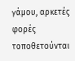γάμου, αρκετές φορές τοποθετούνται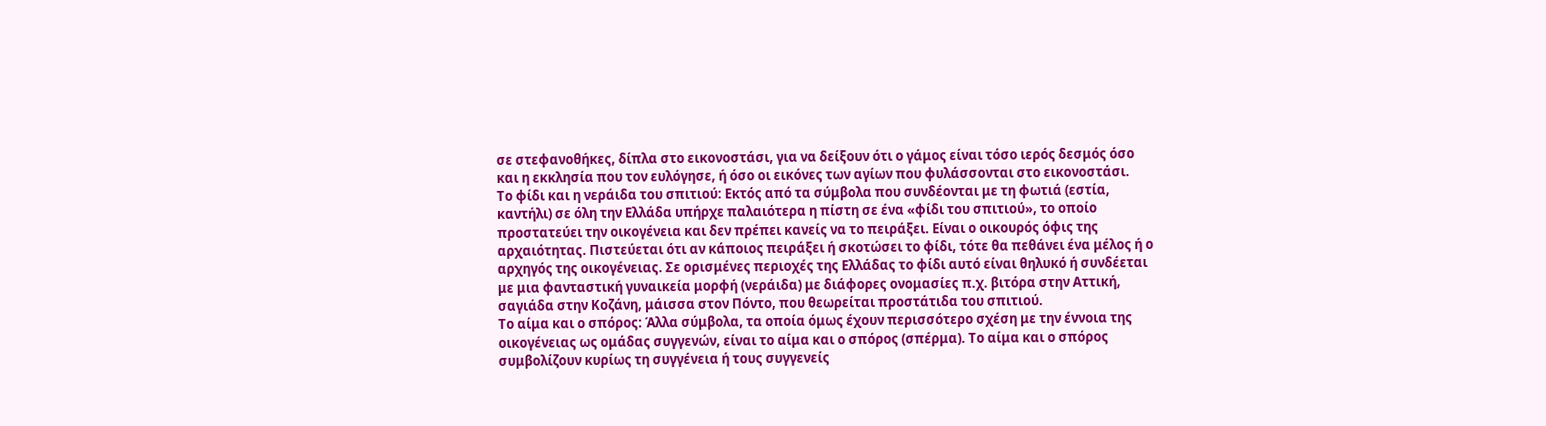σε στεφανοθήκες, δίπλα στο εικονοστάσι, για να δείξουν ότι ο γάμος είναι τόσο ιερός δεσμός όσο και η εκκλησία που τον ευλόγησε, ή όσο οι εικόνες των αγίων που φυλάσσονται στο εικονοστάσι.
Το φίδι και η νεράιδα του σπιτιού: Εκτός από τα σύμβολα που συνδέονται με τη φωτιά (εστία, καντήλι) σε όλη την Ελλάδα υπήρχε παλαιότερα η πίστη σε ένα «φίδι του σπιτιού», το οποίο προστατεύει την οικογένεια και δεν πρέπει κανείς να το πειράξει. Είναι ο οικουρός όφις της αρχαιότητας. Πιστεύεται ότι αν κάποιος πειράξει ή σκοτώσει το φίδι, τότε θα πεθάνει ένα μέλος ή ο αρχηγός της οικογένειας. Σε ορισμένες περιοχές της Ελλάδας το φίδι αυτό είναι θηλυκό ή συνδέεται με μια φανταστική γυναικεία μορφή (νεράιδα) με διάφορες ονομασίες π.χ. βιτόρα στην Αττική, σαγιάδα στην Κοζάνη, μάισσα στον Πόντο, που θεωρείται προστάτιδα του σπιτιού.
Το αίμα και ο σπόρος: Άλλα σύμβολα, τα οποία όμως έχουν περισσότερο σχέση με την έννοια της οικογένειας ως ομάδας συγγενών, είναι το αίμα και ο σπόρος (σπέρμα). Το αίμα και ο σπόρος συμβολίζουν κυρίως τη συγγένεια ή τους συγγενείς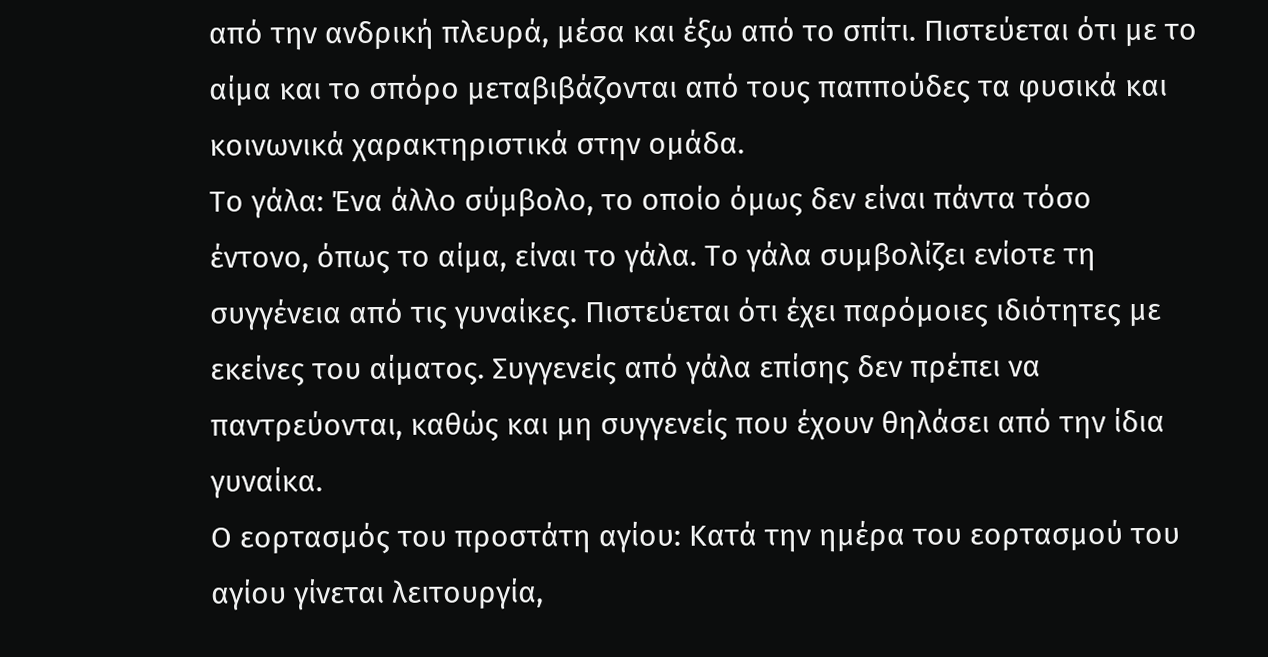από την ανδρική πλευρά, μέσα και έξω από το σπίτι. Πιστεύεται ότι με το αίμα και το σπόρο μεταβιβάζονται από τους παππούδες τα φυσικά και κοινωνικά χαρακτηριστικά στην ομάδα.
Το γάλα: Ένα άλλο σύμβολο, το οποίο όμως δεν είναι πάντα τόσο έντονο, όπως το αίμα, είναι το γάλα. Το γάλα συμβολίζει ενίοτε τη συγγένεια από τις γυναίκες. Πιστεύεται ότι έχει παρόμοιες ιδιότητες με εκείνες του αίματος. Συγγενείς από γάλα επίσης δεν πρέπει να παντρεύονται, καθώς και μη συγγενείς που έχουν θηλάσει από την ίδια γυναίκα.
Ο εορτασμός του προστάτη αγίου: Κατά την ημέρα του εορτασμού του αγίου γίνεται λειτουργία,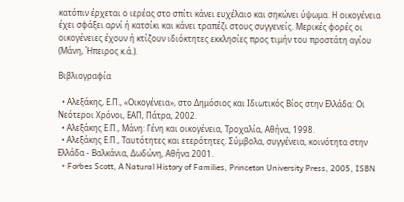κατόπιν έρχεται ο ιερέας στο σπίτι κάνει ευχέλαιο και σηκώνει ύψωμα. Η οικογένεια έχει σφάξει αρνί ή κατσίκι και κάνει τραπέζι στους συγγενείς. Μερικές φορές οι οικογένειες έχουν ή κτίζουν ιδιόκτητες εκκλησίες προς τιμήν του προστάτη αγίου (Μάνη, Ήπειρος κ.ά.).

Βιβλιογραφία

  • Αλεξάκης, Ε.Π., «Οικογένεια», στο Δημόσιος και Ιδιωτικός Βίος στην Ελλάδα: Οι Νεότεροι Χρόνοι, ΕΑΠ, Πάτρα, 2002.
  • Αλεξάκης Ε.Π., Μάνη: Γένη και οικογένεια, Τροχαλία, Αθήνα, 1998.
  • Αλεξάκης Ε.Π., Ταυτότητες και ετερότητες. Σύμβολα, συγγένεια, κοινότητα στην Ελλάδα - Βαλκάνια, Δωδώνη, Αθήνα 2001.
  • Forbes Scott, A Natural History of Families, Princeton University Press, 2005, ISBN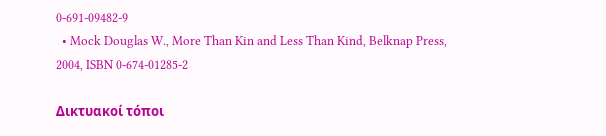0-691-09482-9
  • Mock Douglas W., More Than Kin and Less Than Kind, Belknap Press, 2004, ISBN 0-674-01285-2

Δικτυακοί τόποι